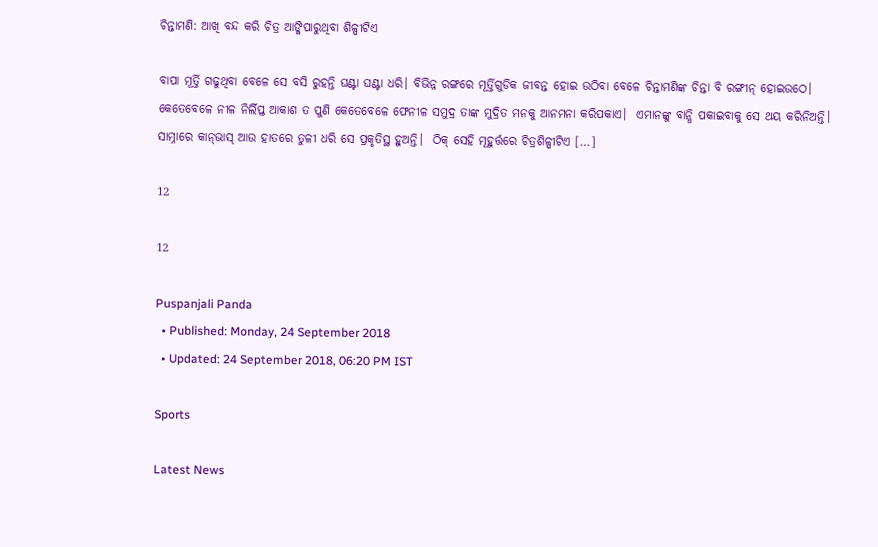ଚିନ୍ତାମଣି: ଆଖି ବନ୍ଦ କରି ଚିତ୍ର ଆଙ୍କିପାରୁଥିବା ଶିଳ୍ପୀଟିଏ

ବାପା ମୂର୍ତ୍ତି ଗଢୁଥିବା ବେଳେ ସେ ବସି ରୁହନ୍ତି ଘଣ୍ଟା ଘଣ୍ଟା ଧରି। ବିଭିନ୍ନ ରଙ୍ଗରେ ମୂର୍ତ୍ତିଗୁଡିକ ଜୀବନ୍ତ ହୋଇ ଉଠିବା ବେଳେ ଚିନ୍ତାମଣିଙ୍କ ଚିନ୍ତା ବି ରଙ୍ଗୀନ୍‌ ହୋଇଉଠେ। କେତେବେଳେ ନୀଳ ନିର୍ଲିପ୍ତ ଆକାଶ ତ ପୁଣି କେତେବେଳେ ଫେନୀଳ ସମୁଦ୍ର ତାଙ୍କ ମୁଦ୍ରିତ ମନକୁ ଆନମନା କରିପକାଏ।  ଏମାନଙ୍କୁ ବାନ୍ଧି ପକାଇବାକୁ ସେ ଥୟ କରିନିଅନ୍ତି। ସାମ୍ନାରେ କାନ୍‌ଭାସ୍‌ ଆଉ ହାତରେ ତୁଳୀ ଧରି ସେ ପ୍ରକୃତିସ୍ଥ ହୁଅନ୍ତି।  ଠିକ୍‌ ସେହି ମୂହୁର୍ତ୍ତରେ ଚିତ୍ରଶିଳ୍ପୀଟିଏ […]

12

12

Puspanjali Panda
  • Published: Monday, 24 September 2018
  • Updated: 24 September 2018, 06:20 PM IST

Sports

Latest News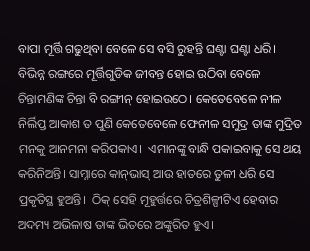ବାପା ମୂର୍ତ୍ତି ଗଢୁଥିବା ବେଳେ ସେ ବସି ରୁହନ୍ତି ଘଣ୍ଟା ଘଣ୍ଟା ଧରି। ବିଭିନ୍ନ ରଙ୍ଗରେ ମୂର୍ତ୍ତିଗୁଡିକ ଜୀବନ୍ତ ହୋଇ ଉଠିବା ବେଳେ ଚିନ୍ତାମଣିଙ୍କ ଚିନ୍ତା ବି ରଙ୍ଗୀନ୍‌ ହୋଇଉଠେ। କେତେବେଳେ ନୀଳ ନିର୍ଲିପ୍ତ ଆକାଶ ତ ପୁଣି କେତେବେଳେ ଫେନୀଳ ସମୁଦ୍ର ତାଙ୍କ ମୁଦ୍ରିତ ମନକୁ ଆନମନା କରିପକାଏ।  ଏମାନଙ୍କୁ ବାନ୍ଧି ପକାଇବାକୁ ସେ ଥୟ କରିନିଅନ୍ତି। ସାମ୍ନାରେ କାନ୍‌ଭାସ୍‌ ଆଉ ହାତରେ ତୁଳୀ ଧରି ସେ ପ୍ରକୃତିସ୍ଥ ହୁଅନ୍ତି।  ଠିକ୍‌ ସେହି ମୂହୁର୍ତ୍ତରେ ଚିତ୍ରଶିଳ୍ପୀଟିଏ ହେବାର ଅଦମ୍ୟ ଅଭିଳାଷ ତାଙ୍କ ଭିତରେ ଅଙ୍କୁରିତ ହୁଏ।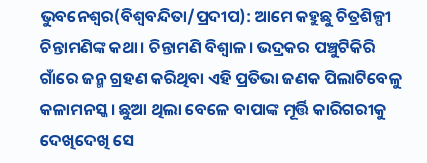ଭୁବନେଶ୍ୱର(ବିଶ୍ୱବନ୍ଦିତା/ପ୍ରଦୀପ): ଆମେ କହୁଛୁ ଚିତ୍ରଶିଳ୍ପୀ ଚିନ୍ତାମଣିଙ୍କ କଥା। ଚିନ୍ତାମଣି ବିଶ୍ୱାଳ। ଭଦ୍ରକର ପଞ୍ଚୁଟିକିରି ଗାଁରେ ଜନ୍ମ ଗ୍ରହଣ କରିଥିବା ଏହି ପ୍ରତିଭା ଜଣକ ପିଲାଟିବେଳୁ କଳାମନସ୍କ। ଛୁଆ ଥିଲା ବେଳେ ବାପାଙ୍କ ମୂର୍ତ୍ତି କାରିଗରୀକୁ ଦେଖିଦେଖି ସେ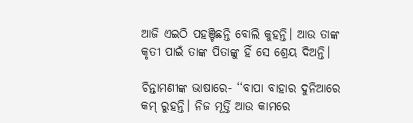ଆଜି ଏଇଠି ପହଞ୍ଚିଛନ୍ତି ବୋଲି କୁହନ୍ତି। ଆଉ ତାଙ୍କ କୃତୀ ପାଇଁ ତାଙ୍କ ପିତାଙ୍କୁ ହିଁ ସେ ଶ୍ରେୟ ଦିଅନ୍ତି।

ଚିନ୍ତାମଣୀଙ୍କ ଭାଷାରେ- ‘‘ବାପା ବାହାର ଦୁନିଆରେ କମ୍‌ ରୁହନ୍ତି। ନିଜ ମୂର୍ତ୍ତି ଆଉ କାମରେ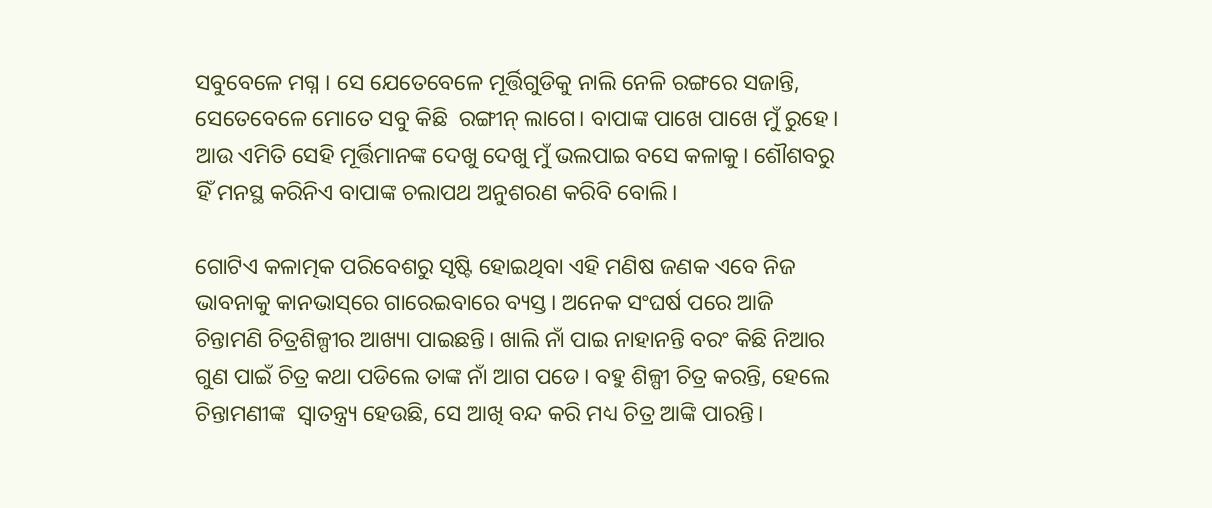ସବୁବେଳେ ମଗ୍ନ । ସେ ଯେତେବେଳେ ମୂର୍ତ୍ତିଗୁଡିକୁ ନାଲି ନେଳି ରଙ୍ଗରେ ସଜାନ୍ତି, ସେତେବେଳେ ମୋତେ ସବୁ କିଛି  ରଙ୍ଗୀନ୍‌ ଲାଗେ। ବାପାଙ୍କ ପାଖେ ପାଖେ ମୁଁ ରୁହେ। ଆଉ ଏମିତି ସେହି ମୂର୍ତ୍ତିମାନଙ୍କ ଦେଖୁ ଦେଖୁ ମୁଁ ଭଲପାଇ ବସେ କଳାକୁ। ଶୌଶବରୁ ହିଁ ମନସ୍ଥ କରିନିଏ ବାପାଙ୍କ ଚଲାପଥ ଅନୁଶରଣ କରିବି ବୋଲି।

ଗୋଟିଏ କଳାତ୍ମକ ପରିବେଶରୁ ସୃଷ୍ଟି ହୋଇଥିବା ଏହି ମଣିଷ ଜଣକ ଏବେ ନିଜ ଭାବନାକୁ କାନଭାସ୍‌ରେ ଗାରେଇବାରେ ବ୍ୟସ୍ତ। ଅନେକ ସଂଘର୍ଷ ପରେ ଆଜି ଚିନ୍ତାମଣି ଚିତ୍ରଶିଳ୍ପୀର ଆଖ୍ୟା ପାଇଛନ୍ତି। ଖାଲି ନାଁ ପାଇ ନାହାନନ୍ତି ବରଂ କିଛି ନିଆର ଗୁଣ ପାଇଁ ଚିତ୍ର କଥା ପଡିଲେ ତାଙ୍କ ନାଁ ଆଗ ପଡେ। ବହୁ ଶିଳ୍ପୀ ଚିତ୍ର କରନ୍ତି, ହେଲେ ଚିନ୍ତାମଣୀଙ୍କ  ସ୍ୱାତନ୍ତ୍ର୍ୟ ହେଉଛି, ସେ ଆଖି ବନ୍ଦ କରି ମଧ୍ୟ ଚିତ୍ର ଆଙ୍କି ପାରନ୍ତି।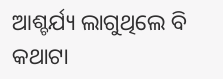ଆଶ୍ଚର୍ଯ୍ୟ ଲାଗୁଥିଲେ ବି କଥାଟା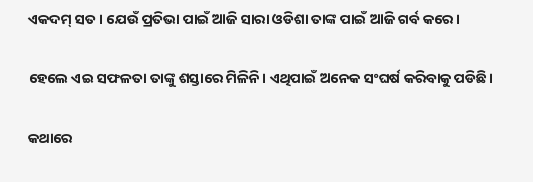ଏକଦମ୍‌ ସତ। ଯେଉଁ ପ୍ରତିଭା ପାଇଁ ଆଜି ସାରା ଓଡିଶା ତାଙ୍କ ପାଇଁ ଆଜି ଗର୍ବ କରେ।

ହେଲେ ଏଇ ସଫଳତା ତାଙ୍କୁ ଶସ୍ତାରେ ମିଳିନି। ଏଥିପାଇଁ ଅନେକ ସଂଘର୍ଷ କରିବାକୁ ପଡିଛି।

କଥାରେ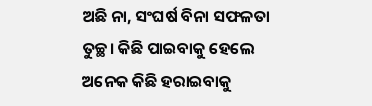ଅଛି ନା, ସଂଘର୍ଷ ବିନା ସଫଳତା ତୁଚ୍ଛ। କିଛି ପାଇବାକୁ ହେଲେ ଅନେକ କିଛି ହରାଇବାକୁ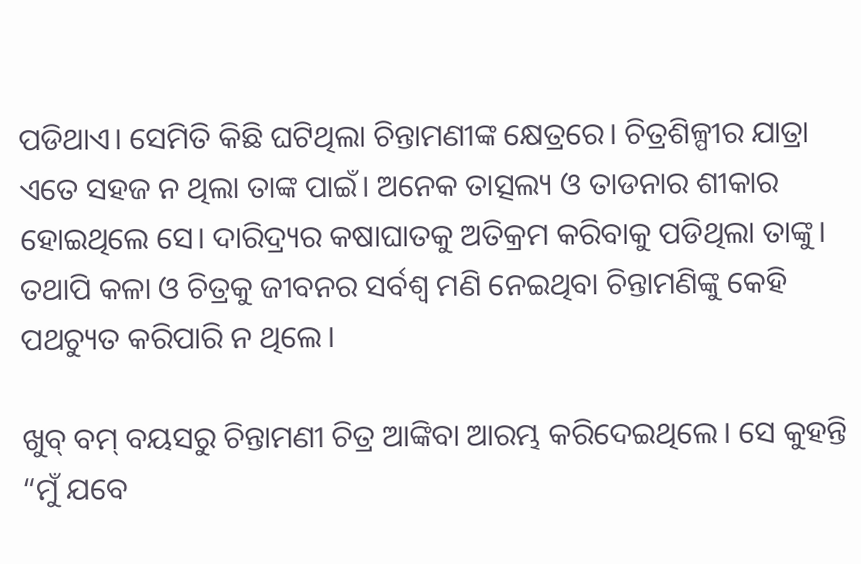ପଡିଥାଏ। ସେମିତି କିଛି ଘଟିଥିଲା ଚିନ୍ତାମଣୀଙ୍କ କ୍ଷେତ୍ରରେ। ଚିତ୍ରଶିଳ୍ପୀର ଯାତ୍ରା ଏତେ ସହଜ ନ ଥିଲା ତାଙ୍କ ପାଇଁ। ଅନେକ ତାତ୍ସଲ୍ୟ ଓ ତାଡନାର ଶୀକାର ହୋଇଥିଲେ ସେ। ଦାରିଦ୍ର୍ୟର କଷାଘାତକୁ ଅତିକ୍ରମ କରିବାକୁ ପଡିଥିଲା ତାଙ୍କୁ। ତଥାପି କଳା ଓ ଚିତ୍ରକୁ ଜୀବନର ସର୍ବଶ୍ୱ ମଣି ନେଇଥିବା ଚିନ୍ତାମଣିଙ୍କୁ କେହି ପଥଚ୍ୟୁତ କରିପାରି ନ ଥିଲେ।

ଖୁବ୍‌ ବମ୍‌ ବୟସରୁ ଚିନ୍ତାମଣୀ ଚିତ୍ର ଆଙ୍କିବା ଆରମ୍ଭ କରିଦେଇଥିଲେ। ସେ କୁହନ୍ତି “ମୁଁ ଯବେ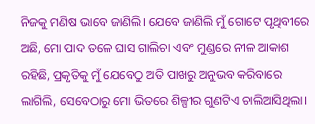ନିଜକୁ ମଣିଷ ଭାବେ ଜାଣିଲି। ଯେବେ ଜାଣିଲି ମୁଁ ଗୋଟେ ପୃଥିବୀରେ ଅଛି, ମୋ ପାଦ ତଳେ ଘାସ ଗାଲିଚା ଏବଂ ମୁଣ୍ଡରେ ନୀଳ ଆକାଶ ରହିଛି, ପ୍ରକୃତିକୁ ମୁଁ ଯେବେଠୁ ଅତି ପାଖରୁ ଅନୁଭବ କରିବାରେ ଲାଗିଲି, ସେବେଠାରୁ ମୋ ଭିତରେ ଶିଳ୍ପୀର ଗୁଣଟିଏ ଚାଲିଆସିଥିଲା।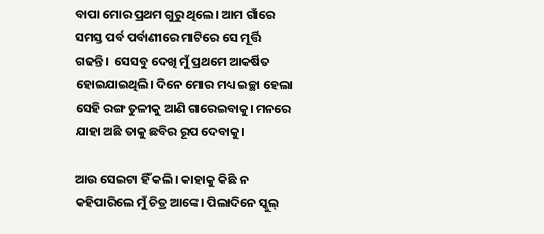ବାପା ମୋର ପ୍ରଥମ ଗୁରୁ ଥିଲେ। ଆମ ଗାଁରେ ସମସ୍ତ ପର୍ବ ପର୍ବାଣୀରେ ମାଟିରେ ସେ ମୂର୍ତ୍ତି ଗଢନ୍ତି।  ସେସବୁ ଦେଖି ମୁଁ ପ୍ରଥମେ ଆକର୍ଷିତ ହୋଇଯାଇଥିଲି। ଦିନେ ମୋର ମଧ୍ୟ ଇଚ୍ଛା ହେଲା ସେହି ରଙ୍ଗ ତୁଳୀକୁ ଆଣି ଗାରେଇବାକୁ। ମନରେ ଯାହା ଅଛି ତାକୁ ଛବିର ରୂପ ଦେବାକୁ।

ଆଉ ସେଇଟା ହିଁ କଲି। କାହାକୁ କିଛି ନ କହିପାରିଲେ ମୁଁ ଚିତ୍ର ଆଙ୍କେ। ପିଲାଦିନେ ସ୍କୁଲ୍‌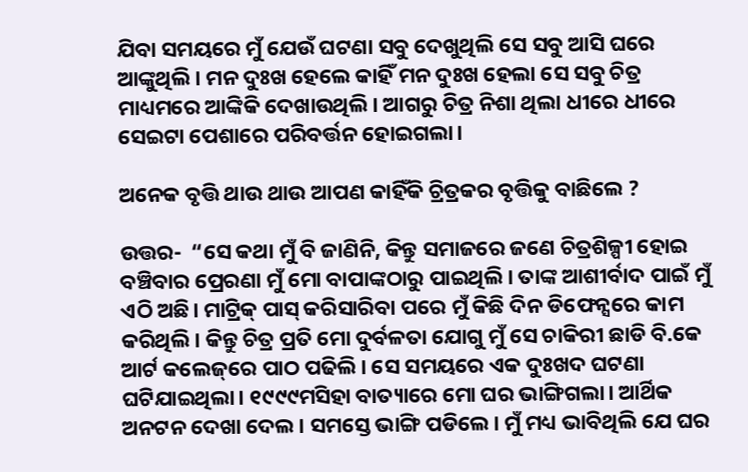ଯିବା ସମୟରେ ମୁଁ ଯେଉଁ ଘଟଣା ସବୁ ଦେଖୁଥିଲି ସେ ସବୁ ଆସି ଘରେ ଆଙ୍କୁଥିଲି। ମନ ଦୁଃଖ ହେଲେ କାହିଁ ମନ ଦୁଃଖ ହେଲା ସେ ସବୁ ଚିତ୍ର ମାଧ୍ୟମରେ ଆଙ୍କିକି ଦେଖାଉଥିଲି। ଆଗରୁ ଚିତ୍ର ନିଶା ଥିଲା ଧୀରେ ଧୀରେ ସେଇଟା ପେଶାରେ ପରିବର୍ତ୍ତନ ହୋଇଗଲା।

ଅନେକ ବୃତ୍ତି ଥାଉ ଥାଉ ଆପଣ କାହିଁକି ଚ୍ରିତ୍ରକର ବୃତ୍ତିକୁ ବାଛିଲେ ?

ଉତ୍ତର-  “ସେ କଥା ମୁଁ ବି ଜାଣିନି, କିନ୍ତୁ ସମାଜରେ ଜଣେ ଚିତ୍ରଶିଳ୍ପୀ ହୋଇ ବଞ୍ଚିବାର ପ୍ରେରଣା ମୁଁ ମୋ ବାପାଙ୍କଠାରୁ ପାଇଥିଲି। ତାଙ୍କ ଆଶୀର୍ବାଦ ପାଇଁ ମୁଁ ଏଠି ଅଛି। ମାଟ୍ରିକ୍‌ ପାସ୍‌ କରିସାରିବା ପରେ ମୁଁ କିଛି ଦିନ ଡିଫେନ୍ସରେ କାମ କରିଥିଲି। କିନ୍ତୁ ଚିତ୍ର ପ୍ରତି ମୋ ଦୁର୍ବଳତା ଯୋଗୁ ମୁଁ ସେ ଚାକିରୀ ଛାଡି ବି.କେ ଆର୍ଟ କଲେଜ୍‌ରେ ପାଠ ପଢିଲି। ସେ ସମୟରେ ଏକ ଦୁଃଖଦ ଘଟଣା ଘଟିଯାଇଥିଲା। ୧୯୯୯ମସିହା ବାତ୍ୟାରେ ମୋ ଘର ଭାଙ୍ଗିଗଲା। ଆର୍ଥିକ ଅନଟନ ଦେଖା ଦେଲ। ସମସ୍ତେ ଭାଙ୍ଗି ପଡିଲେ। ମୁଁ ମଧ୍ୟ ଭାବିଥିଲି ଯେ ଘର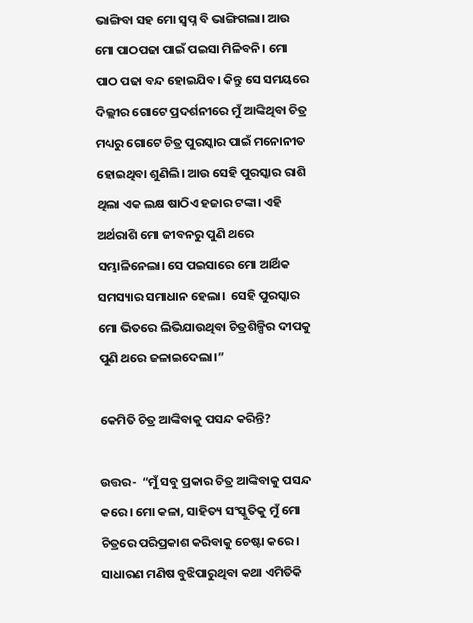ଭାଙ୍ଗିବା ସହ ମୋ ସ୍ୱପ୍ନ ବି ଭାଙ୍ଗିଗଲା। ଆଉ ମୋ ପାଠପଢା ପାଇଁ ପଇସା ମିଳିବନି। ମୋ ପାଠ ପଢା ବନ୍ଦ ହୋଇଯିବ। କିନ୍ତୁ ସେ ସମୟରେ ଦିଲ୍ଲୀର ଗୋଟେ ପ୍ରଦର୍ଶନୀରେ ମୁଁ ଆଙ୍କିଥିବା ଚିତ୍ର ମଧ୍ୟରୁ ଗୋଟେ ଚିତ୍ର ପୁରସ୍କାର ପାଇଁ ମନୋନୀତ ହୋଇଥିବା ଶୁଣିଲି। ଆଉ ସେହି ପୁରସ୍କାର ରାଶି ଥିଲା ଏକ ଲକ୍ଷ ଷାଠିଏ ହଜାର ଟଙ୍କା। ଏହି ଅର୍ଥରାଶି ମୋ ଜୀବନରୁ ପୁଣି ଥରେ ସମ୍ଭାଳିନେଲା। ସେ ପଇସାରେ ମୋ ଆର୍ଥିକ ସମସ୍ୟାର ସମାଧାନ ହେଲା।  ସେହି ପୁରସ୍କାର ମୋ ଭିତରେ ଲିଭିଯାଉଥିବା ଚିତ୍ରଶିଳ୍ପିର ଦୀପକୁ ପୁଣି ଥରେ ଜଳାଇଦେଲା।”

କେମିତି ଚିତ୍ର ଆଙ୍କିବାକୁ ପସନ୍ଦ କରିନ୍ତି?

ଉତ୍ତର-  “ମୁଁ ସବୁ ପ୍ରକାର ଚିତ୍ର ଆଙ୍କିବାକୁ ପସନ୍ଦ କରେ। ମୋ କଳା, ସାହିତ୍ୟ ସଂସ୍କୁତିକୁ ମୁଁ ମୋ ଚିତ୍ରରେ ପରିପ୍ରକାଶ କରିବାକୁ ଚେଷ୍ଟା କରେ। ସାଧାରଣ ମଣିଷ ବୁଝିପାରୁଥିବା କଥା ଏମିତିକି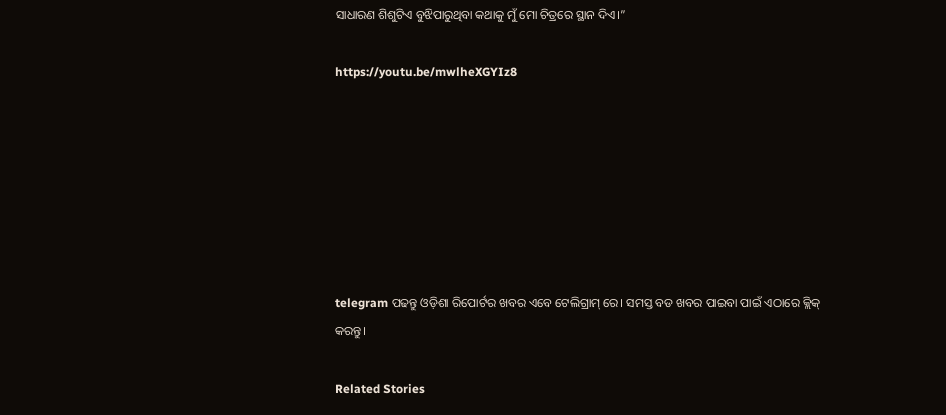ସାଧାରଣ ଶିଶୁଟିଏ ବୁଝିପାରୁଥିବା କଥାକୁ ମୁଁ ମୋ ଚିତ୍ରରେ ସ୍ଥାନ ଦିଏ।”

https://youtu.be/mwlheXGYIz8







telegram ପଢନ୍ତୁ ଓଡ଼ିଶା ରିପୋର୍ଟର ଖବର ଏବେ ଟେଲିଗ୍ରାମ୍ ରେ। ସମସ୍ତ ବଡ ଖବର ପାଇବା ପାଇଁ ଏଠାରେ କ୍ଲିକ୍ କରନ୍ତୁ।

Related Stories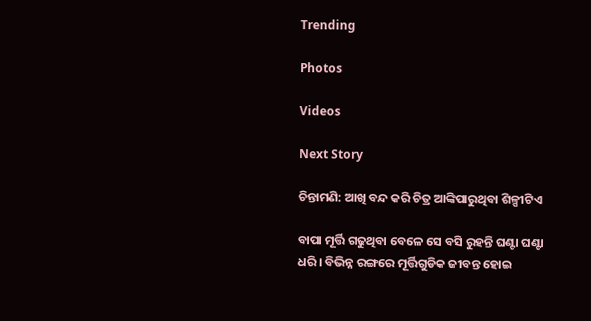Trending

Photos

Videos

Next Story

ଚିନ୍ତାମଣି: ଆଖି ବନ୍ଦ କରି ଚିତ୍ର ଆଙ୍କିପାରୁଥିବା ଶିଳ୍ପୀଟିଏ

ବାପା ମୂର୍ତ୍ତି ଗଢୁଥିବା ବେଳେ ସେ ବସି ରୁହନ୍ତି ଘଣ୍ଟା ଘଣ୍ଟା ଧରି। ବିଭିନ୍ନ ରଙ୍ଗରେ ମୂର୍ତ୍ତିଗୁଡିକ ଜୀବନ୍ତ ହୋଇ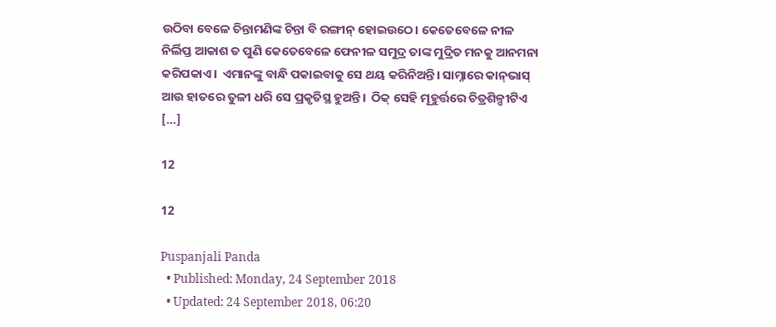ଉଠିବା ବେଳେ ଚିନ୍ତାମଣିଙ୍କ ଚିନ୍ତା ବି ରଙ୍ଗୀନ୍‌ ହୋଇଉଠେ। କେତେବେଳେ ନୀଳ ନିର୍ଲିପ୍ତ ଆକାଶ ତ ପୁଣି କେତେବେଳେ ଫେନୀଳ ସମୁଦ୍ର ତାଙ୍କ ମୁଦ୍ରିତ ମନକୁ ଆନମନା କରିପକାଏ।  ଏମାନଙ୍କୁ ବାନ୍ଧି ପକାଇବାକୁ ସେ ଥୟ କରିନିଅନ୍ତି। ସାମ୍ନାରେ କାନ୍‌ଭାସ୍‌ ଆଉ ହାତରେ ତୁଳୀ ଧରି ସେ ପ୍ରକୃତିସ୍ଥ ହୁଅନ୍ତି।  ଠିକ୍‌ ସେହି ମୂହୁର୍ତ୍ତରେ ଚିତ୍ରଶିଳ୍ପୀଟିଏ […]

12

12

Puspanjali Panda
  • Published: Monday, 24 September 2018
  • Updated: 24 September 2018, 06:20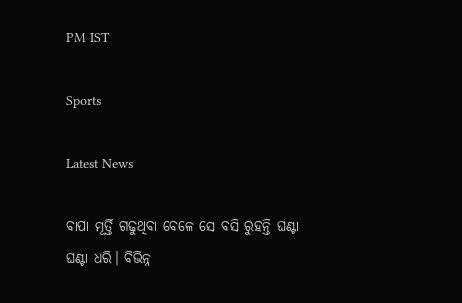PM IST

Sports

Latest News

ବାପା ମୂର୍ତ୍ତି ଗଢୁଥିବା ବେଳେ ସେ ବସି ରୁହନ୍ତି ଘଣ୍ଟା ଘଣ୍ଟା ଧରି। ବିଭିନ୍ନ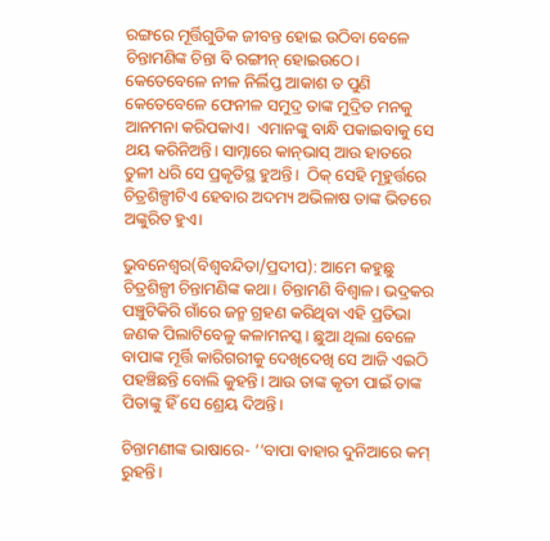ରଙ୍ଗରେ ମୂର୍ତ୍ତିଗୁଡିକ ଜୀବନ୍ତ ହୋଇ ଉଠିବା ବେଳେ ଚିନ୍ତାମଣିଙ୍କ ଚିନ୍ତା ବି ରଙ୍ଗୀନ୍‌ ହୋଇଉଠେ। କେତେବେଳେ ନୀଳ ନିର୍ଲିପ୍ତ ଆକାଶ ତ ପୁଣି କେତେବେଳେ ଫେନୀଳ ସମୁଦ୍ର ତାଙ୍କ ମୁଦ୍ରିତ ମନକୁ ଆନମନା କରିପକାଏ।  ଏମାନଙ୍କୁ ବାନ୍ଧି ପକାଇବାକୁ ସେ ଥୟ କରିନିଅନ୍ତି। ସାମ୍ନାରେ କାନ୍‌ଭାସ୍‌ ଆଉ ହାତରେ ତୁଳୀ ଧରି ସେ ପ୍ରକୃତିସ୍ଥ ହୁଅନ୍ତି।  ଠିକ୍‌ ସେହି ମୂହୁର୍ତ୍ତରେ ଚିତ୍ରଶିଳ୍ପୀଟିଏ ହେବାର ଅଦମ୍ୟ ଅଭିଳାଷ ତାଙ୍କ ଭିତରେ ଅଙ୍କୁରିତ ହୁଏ।

ଭୁବନେଶ୍ୱର(ବିଶ୍ୱବନ୍ଦିତା/ପ୍ରଦୀପ): ଆମେ କହୁଛୁ ଚିତ୍ରଶିଳ୍ପୀ ଚିନ୍ତାମଣିଙ୍କ କଥା। ଚିନ୍ତାମଣି ବିଶ୍ୱାଳ। ଭଦ୍ରକର ପଞ୍ଚୁଟିକିରି ଗାଁରେ ଜନ୍ମ ଗ୍ରହଣ କରିଥିବା ଏହି ପ୍ରତିଭା ଜଣକ ପିଲାଟିବେଳୁ କଳାମନସ୍କ। ଛୁଆ ଥିଲା ବେଳେ ବାପାଙ୍କ ମୂର୍ତ୍ତି କାରିଗରୀକୁ ଦେଖିଦେଖି ସେ ଆଜି ଏଇଠି ପହଞ୍ଚିଛନ୍ତି ବୋଲି କୁହନ୍ତି। ଆଉ ତାଙ୍କ କୃତୀ ପାଇଁ ତାଙ୍କ ପିତାଙ୍କୁ ହିଁ ସେ ଶ୍ରେୟ ଦିଅନ୍ତି।

ଚିନ୍ତାମଣୀଙ୍କ ଭାଷାରେ- ‘‘ବାପା ବାହାର ଦୁନିଆରେ କମ୍‌ ରୁହନ୍ତି।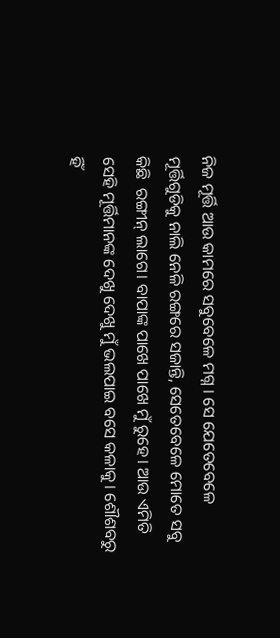ନିଜ ମୂର୍ତ୍ତି ଆଉ କାମରେ ସବୁବେଳେ ମଗ୍ନ । ସେ ଯେତେବେଳେ ମୂର୍ତ୍ତିଗୁଡିକୁ ନାଲି ନେଳି ରଙ୍ଗରେ ସଜାନ୍ତି, ସେତେବେଳେ ମୋତେ ସବୁ କିଛି  ରଙ୍ଗୀନ୍‌ ଲାଗେ। ବାପାଙ୍କ ପାଖେ ପାଖେ ମୁଁ ରୁହେ। ଆଉ ଏମିତି ସେହି ମୂର୍ତ୍ତିମାନଙ୍କ ଦେଖୁ ଦେଖୁ ମୁଁ ଭଲପାଇ ବସେ କଳାକୁ। ଶୌଶବରୁ ହିଁ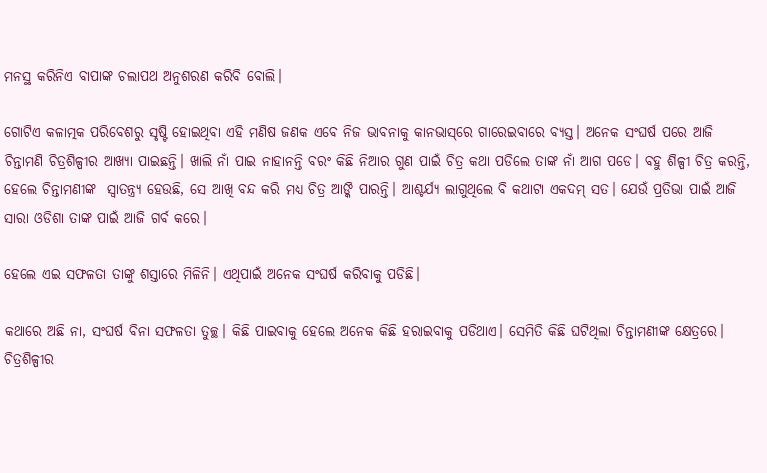ମନସ୍ଥ କରିନିଏ ବାପାଙ୍କ ଚଲାପଥ ଅନୁଶରଣ କରିବି ବୋଲି।

ଗୋଟିଏ କଳାତ୍ମକ ପରିବେଶରୁ ସୃଷ୍ଟି ହୋଇଥିବା ଏହି ମଣିଷ ଜଣକ ଏବେ ନିଜ ଭାବନାକୁ କାନଭାସ୍‌ରେ ଗାରେଇବାରେ ବ୍ୟସ୍ତ। ଅନେକ ସଂଘର୍ଷ ପରେ ଆଜି ଚିନ୍ତାମଣି ଚିତ୍ରଶିଳ୍ପୀର ଆଖ୍ୟା ପାଇଛନ୍ତି। ଖାଲି ନାଁ ପାଇ ନାହାନନ୍ତି ବରଂ କିଛି ନିଆର ଗୁଣ ପାଇଁ ଚିତ୍ର କଥା ପଡିଲେ ତାଙ୍କ ନାଁ ଆଗ ପଡେ। ବହୁ ଶିଳ୍ପୀ ଚିତ୍ର କରନ୍ତି, ହେଲେ ଚିନ୍ତାମଣୀଙ୍କ  ସ୍ୱାତନ୍ତ୍ର୍ୟ ହେଉଛି, ସେ ଆଖି ବନ୍ଦ କରି ମଧ୍ୟ ଚିତ୍ର ଆଙ୍କି ପାରନ୍ତି। ଆଶ୍ଚର୍ଯ୍ୟ ଲାଗୁଥିଲେ ବି କଥାଟା ଏକଦମ୍‌ ସତ। ଯେଉଁ ପ୍ରତିଭା ପାଇଁ ଆଜି ସାରା ଓଡିଶା ତାଙ୍କ ପାଇଁ ଆଜି ଗର୍ବ କରେ।

ହେଲେ ଏଇ ସଫଳତା ତାଙ୍କୁ ଶସ୍ତାରେ ମିଳିନି। ଏଥିପାଇଁ ଅନେକ ସଂଘର୍ଷ କରିବାକୁ ପଡିଛି।

କଥାରେ ଅଛି ନା, ସଂଘର୍ଷ ବିନା ସଫଳତା ତୁଚ୍ଛ। କିଛି ପାଇବାକୁ ହେଲେ ଅନେକ କିଛି ହରାଇବାକୁ ପଡିଥାଏ। ସେମିତି କିଛି ଘଟିଥିଲା ଚିନ୍ତାମଣୀଙ୍କ କ୍ଷେତ୍ରରେ। ଚିତ୍ରଶିଳ୍ପୀର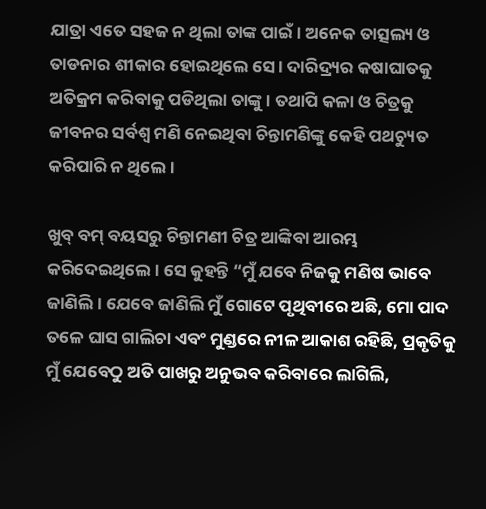ଯାତ୍ରା ଏତେ ସହଜ ନ ଥିଲା ତାଙ୍କ ପାଇଁ। ଅନେକ ତାତ୍ସଲ୍ୟ ଓ ତାଡନାର ଶୀକାର ହୋଇଥିଲେ ସେ। ଦାରିଦ୍ର୍ୟର କଷାଘାତକୁ ଅତିକ୍ରମ କରିବାକୁ ପଡିଥିଲା ତାଙ୍କୁ। ତଥାପି କଳା ଓ ଚିତ୍ରକୁ ଜୀବନର ସର୍ବଶ୍ୱ ମଣି ନେଇଥିବା ଚିନ୍ତାମଣିଙ୍କୁ କେହି ପଥଚ୍ୟୁତ କରିପାରି ନ ଥିଲେ।

ଖୁବ୍‌ ବମ୍‌ ବୟସରୁ ଚିନ୍ତାମଣୀ ଚିତ୍ର ଆଙ୍କିବା ଆରମ୍ଭ କରିଦେଇଥିଲେ। ସେ କୁହନ୍ତି “ମୁଁ ଯବେ ନିଜକୁ ମଣିଷ ଭାବେ ଜାଣିଲି। ଯେବେ ଜାଣିଲି ମୁଁ ଗୋଟେ ପୃଥିବୀରେ ଅଛି, ମୋ ପାଦ ତଳେ ଘାସ ଗାଲିଚା ଏବଂ ମୁଣ୍ଡରେ ନୀଳ ଆକାଶ ରହିଛି, ପ୍ରକୃତିକୁ ମୁଁ ଯେବେଠୁ ଅତି ପାଖରୁ ଅନୁଭବ କରିବାରେ ଲାଗିଲି,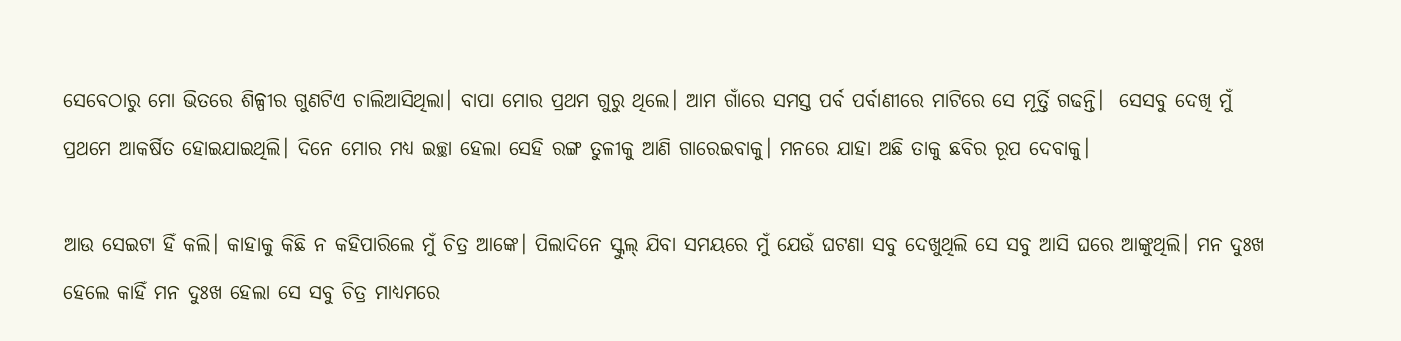ସେବେଠାରୁ ମୋ ଭିତରେ ଶିଳ୍ପୀର ଗୁଣଟିଏ ଚାଲିଆସିଥିଲା। ବାପା ମୋର ପ୍ରଥମ ଗୁରୁ ଥିଲେ। ଆମ ଗାଁରେ ସମସ୍ତ ପର୍ବ ପର୍ବାଣୀରେ ମାଟିରେ ସେ ମୂର୍ତ୍ତି ଗଢନ୍ତି।  ସେସବୁ ଦେଖି ମୁଁ ପ୍ରଥମେ ଆକର୍ଷିତ ହୋଇଯାଇଥିଲି। ଦିନେ ମୋର ମଧ୍ୟ ଇଚ୍ଛା ହେଲା ସେହି ରଙ୍ଗ ତୁଳୀକୁ ଆଣି ଗାରେଇବାକୁ। ମନରେ ଯାହା ଅଛି ତାକୁ ଛବିର ରୂପ ଦେବାକୁ।

ଆଉ ସେଇଟା ହିଁ କଲି। କାହାକୁ କିଛି ନ କହିପାରିଲେ ମୁଁ ଚିତ୍ର ଆଙ୍କେ। ପିଲାଦିନେ ସ୍କୁଲ୍‌ ଯିବା ସମୟରେ ମୁଁ ଯେଉଁ ଘଟଣା ସବୁ ଦେଖୁଥିଲି ସେ ସବୁ ଆସି ଘରେ ଆଙ୍କୁଥିଲି। ମନ ଦୁଃଖ ହେଲେ କାହିଁ ମନ ଦୁଃଖ ହେଲା ସେ ସବୁ ଚିତ୍ର ମାଧ୍ୟମରେ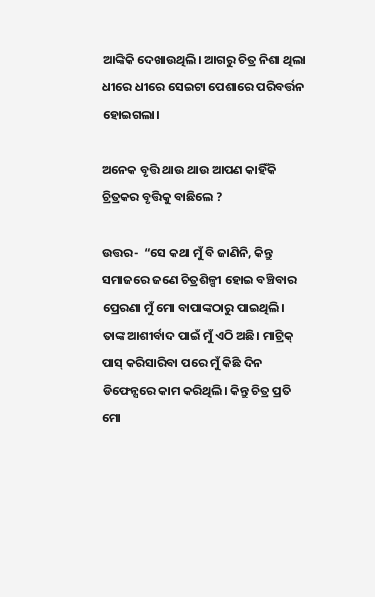ଆଙ୍କିକି ଦେଖାଉଥିଲି। ଆଗରୁ ଚିତ୍ର ନିଶା ଥିଲା ଧୀରେ ଧୀରେ ସେଇଟା ପେଶାରେ ପରିବର୍ତ୍ତନ ହୋଇଗଲା।

ଅନେକ ବୃତ୍ତି ଥାଉ ଥାଉ ଆପଣ କାହିଁକି ଚ୍ରିତ୍ରକର ବୃତ୍ତିକୁ ବାଛିଲେ ?

ଉତ୍ତର-  “ସେ କଥା ମୁଁ ବି ଜାଣିନି, କିନ୍ତୁ ସମାଜରେ ଜଣେ ଚିତ୍ରଶିଳ୍ପୀ ହୋଇ ବଞ୍ଚିବାର ପ୍ରେରଣା ମୁଁ ମୋ ବାପାଙ୍କଠାରୁ ପାଇଥିଲି। ତାଙ୍କ ଆଶୀର୍ବାଦ ପାଇଁ ମୁଁ ଏଠି ଅଛି। ମାଟ୍ରିକ୍‌ ପାସ୍‌ କରିସାରିବା ପରେ ମୁଁ କିଛି ଦିନ ଡିଫେନ୍ସରେ କାମ କରିଥିଲି। କିନ୍ତୁ ଚିତ୍ର ପ୍ରତି ମୋ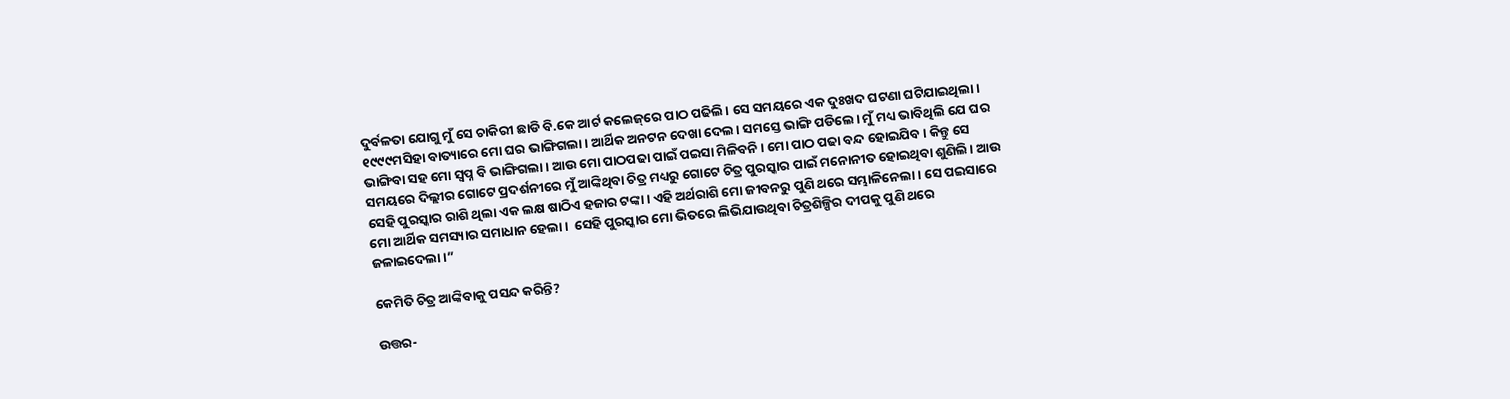ଦୁର୍ବଳତା ଯୋଗୁ ମୁଁ ସେ ଚାକିରୀ ଛାଡି ବି.କେ ଆର୍ଟ କଲେଜ୍‌ରେ ପାଠ ପଢିଲି। ସେ ସମୟରେ ଏକ ଦୁଃଖଦ ଘଟଣା ଘଟିଯାଇଥିଲା। ୧୯୯୯ମସିହା ବାତ୍ୟାରେ ମୋ ଘର ଭାଙ୍ଗିଗଲା। ଆର୍ଥିକ ଅନଟନ ଦେଖା ଦେଲ। ସମସ୍ତେ ଭାଙ୍ଗି ପଡିଲେ। ମୁଁ ମଧ୍ୟ ଭାବିଥିଲି ଯେ ଘର ଭାଙ୍ଗିବା ସହ ମୋ ସ୍ୱପ୍ନ ବି ଭାଙ୍ଗିଗଲା। ଆଉ ମୋ ପାଠପଢା ପାଇଁ ପଇସା ମିଳିବନି। ମୋ ପାଠ ପଢା ବନ୍ଦ ହୋଇଯିବ। କିନ୍ତୁ ସେ ସମୟରେ ଦିଲ୍ଲୀର ଗୋଟେ ପ୍ରଦର୍ଶନୀରେ ମୁଁ ଆଙ୍କିଥିବା ଚିତ୍ର ମଧ୍ୟରୁ ଗୋଟେ ଚିତ୍ର ପୁରସ୍କାର ପାଇଁ ମନୋନୀତ ହୋଇଥିବା ଶୁଣିଲି। ଆଉ ସେହି ପୁରସ୍କାର ରାଶି ଥିଲା ଏକ ଲକ୍ଷ ଷାଠିଏ ହଜାର ଟଙ୍କା। ଏହି ଅର୍ଥରାଶି ମୋ ଜୀବନରୁ ପୁଣି ଥରେ ସମ୍ଭାଳିନେଲା। ସେ ପଇସାରେ ମୋ ଆର୍ଥିକ ସମସ୍ୟାର ସମାଧାନ ହେଲା।  ସେହି ପୁରସ୍କାର ମୋ ଭିତରେ ଲିଭିଯାଉଥିବା ଚିତ୍ରଶିଳ୍ପିର ଦୀପକୁ ପୁଣି ଥରେ ଜଳାଇଦେଲା।”

କେମିତି ଚିତ୍ର ଆଙ୍କିବାକୁ ପସନ୍ଦ କରିନ୍ତି?

ଉତ୍ତର-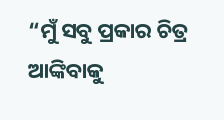“ମୁଁ ସବୁ ପ୍ରକାର ଚିତ୍ର ଆଙ୍କିବାକୁ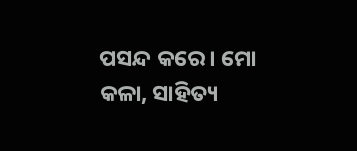ପସନ୍ଦ କରେ। ମୋ କଳା, ସାହିତ୍ୟ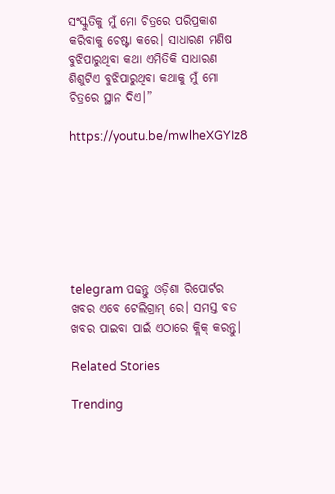ସଂସ୍କୁତିକୁ ମୁଁ ମୋ ଚିତ୍ରରେ ପରିପ୍ରକାଶ କରିବାକୁ ଚେଷ୍ଟା କରେ। ସାଧାରଣ ମଣିଷ ବୁଝିପାରୁଥିବା କଥା ଏମିତିକି ସାଧାରଣ ଶିଶୁଟିଏ ବୁଝିପାରୁଥିବା କଥାକୁ ମୁଁ ମୋ ଚିତ୍ରରେ ସ୍ଥାନ ଦିଏ।”

https://youtu.be/mwlheXGYIz8







telegram ପଢନ୍ତୁ ଓଡ଼ିଶା ରିପୋର୍ଟର ଖବର ଏବେ ଟେଲିଗ୍ରାମ୍ ରେ। ସମସ୍ତ ବଡ ଖବର ପାଇବା ପାଇଁ ଏଠାରେ କ୍ଲିକ୍ କରନ୍ତୁ।

Related Stories

Trending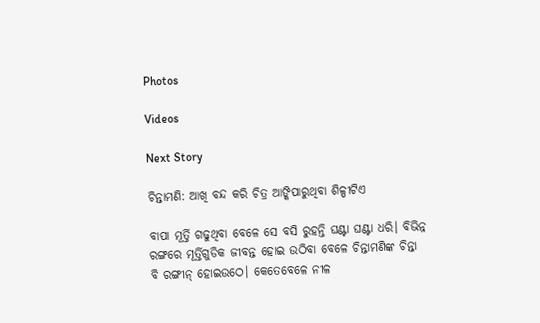Photos

Videos

Next Story

ଚିନ୍ତାମଣି: ଆଖି ବନ୍ଦ କରି ଚିତ୍ର ଆଙ୍କିପାରୁଥିବା ଶିଳ୍ପୀଟିଏ

ବାପା ମୂର୍ତ୍ତି ଗଢୁଥିବା ବେଳେ ସେ ବସି ରୁହନ୍ତି ଘଣ୍ଟା ଘଣ୍ଟା ଧରି। ବିଭିନ୍ନ ରଙ୍ଗରେ ମୂର୍ତ୍ତିଗୁଡିକ ଜୀବନ୍ତ ହୋଇ ଉଠିବା ବେଳେ ଚିନ୍ତାମଣିଙ୍କ ଚିନ୍ତା ବି ରଙ୍ଗୀନ୍‌ ହୋଇଉଠେ। କେତେବେଳେ ନୀଳ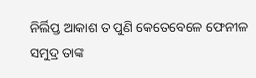ନିର୍ଲିପ୍ତ ଆକାଶ ତ ପୁଣି କେତେବେଳେ ଫେନୀଳ ସମୁଦ୍ର ତାଙ୍କ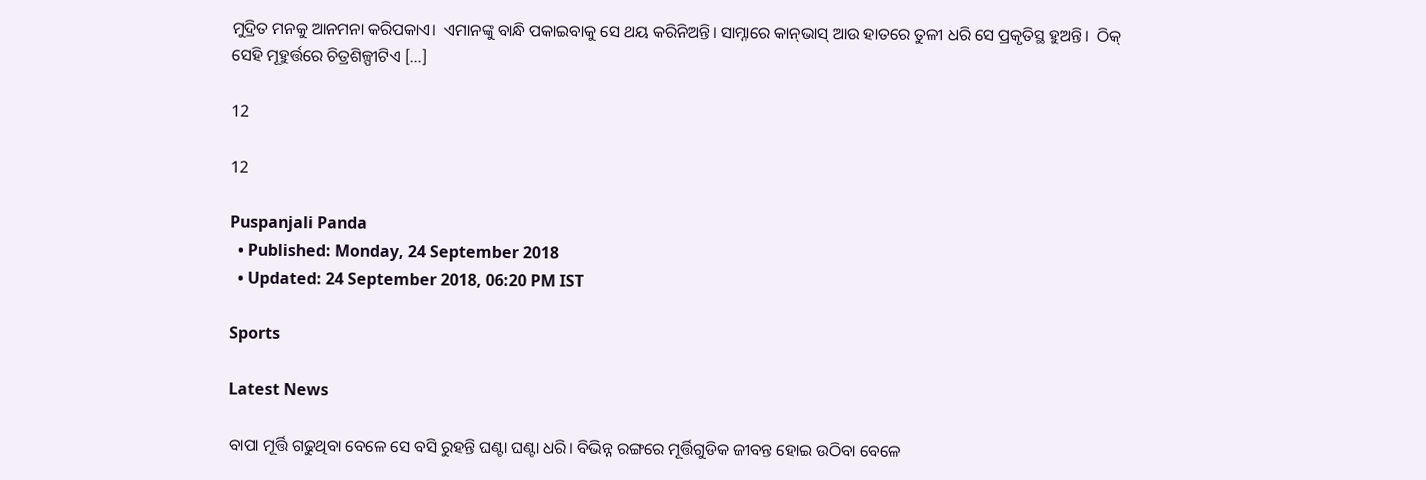ମୁଦ୍ରିତ ମନକୁ ଆନମନା କରିପକାଏ।  ଏମାନଙ୍କୁ ବାନ୍ଧି ପକାଇବାକୁ ସେ ଥୟ କରିନିଅନ୍ତି। ସାମ୍ନାରେ କାନ୍‌ଭାସ୍‌ ଆଉ ହାତରେ ତୁଳୀ ଧରି ସେ ପ୍ରକୃତିସ୍ଥ ହୁଅନ୍ତି।  ଠିକ୍‌ ସେହି ମୂହୁର୍ତ୍ତରେ ଚିତ୍ରଶିଳ୍ପୀଟିଏ […]

12

12

Puspanjali Panda
  • Published: Monday, 24 September 2018
  • Updated: 24 September 2018, 06:20 PM IST

Sports

Latest News

ବାପା ମୂର୍ତ୍ତି ଗଢୁଥିବା ବେଳେ ସେ ବସି ରୁହନ୍ତି ଘଣ୍ଟା ଘଣ୍ଟା ଧରି। ବିଭିନ୍ନ ରଙ୍ଗରେ ମୂର୍ତ୍ତିଗୁଡିକ ଜୀବନ୍ତ ହୋଇ ଉଠିବା ବେଳେ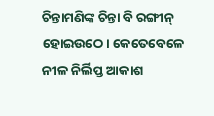ଚିନ୍ତାମଣିଙ୍କ ଚିନ୍ତା ବି ରଙ୍ଗୀନ୍‌ ହୋଇଉଠେ। କେତେବେଳେ ନୀଳ ନିର୍ଲିପ୍ତ ଆକାଶ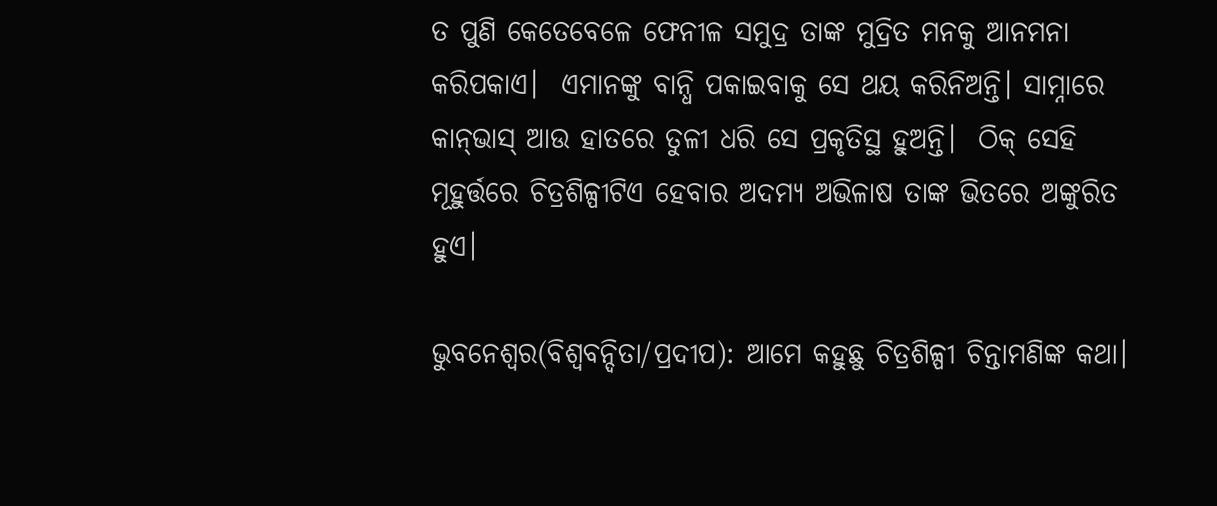ତ ପୁଣି କେତେବେଳେ ଫେନୀଳ ସମୁଦ୍ର ତାଙ୍କ ମୁଦ୍ରିତ ମନକୁ ଆନମନା କରିପକାଏ।  ଏମାନଙ୍କୁ ବାନ୍ଧି ପକାଇବାକୁ ସେ ଥୟ କରିନିଅନ୍ତି। ସାମ୍ନାରେ କାନ୍‌ଭାସ୍‌ ଆଉ ହାତରେ ତୁଳୀ ଧରି ସେ ପ୍ରକୃତିସ୍ଥ ହୁଅନ୍ତି।  ଠିକ୍‌ ସେହି ମୂହୁର୍ତ୍ତରେ ଚିତ୍ରଶିଳ୍ପୀଟିଏ ହେବାର ଅଦମ୍ୟ ଅଭିଳାଷ ତାଙ୍କ ଭିତରେ ଅଙ୍କୁରିତ ହୁଏ।

ଭୁବନେଶ୍ୱର(ବିଶ୍ୱବନ୍ଦିତା/ପ୍ରଦୀପ): ଆମେ କହୁଛୁ ଚିତ୍ରଶିଳ୍ପୀ ଚିନ୍ତାମଣିଙ୍କ କଥା।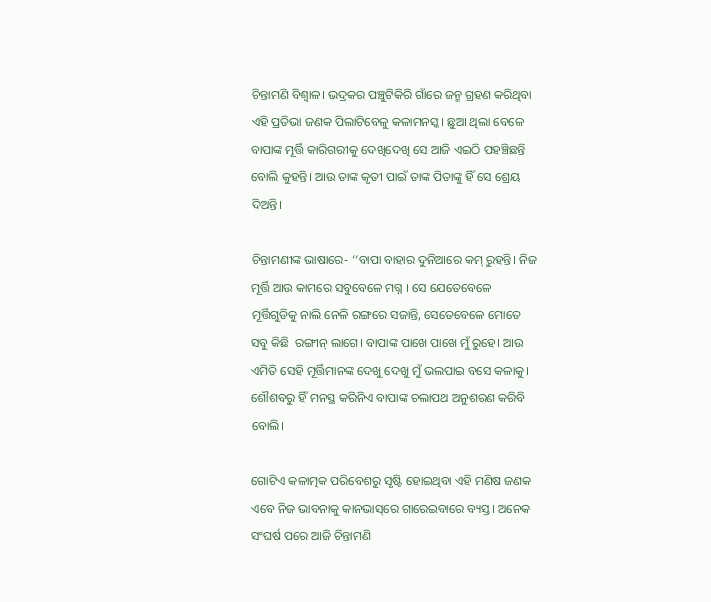ଚିନ୍ତାମଣି ବିଶ୍ୱାଳ। ଭଦ୍ରକର ପଞ୍ଚୁଟିକିରି ଗାଁରେ ଜନ୍ମ ଗ୍ରହଣ କରିଥିବା ଏହି ପ୍ରତିଭା ଜଣକ ପିଲାଟିବେଳୁ କଳାମନସ୍କ। ଛୁଆ ଥିଲା ବେଳେ ବାପାଙ୍କ ମୂର୍ତ୍ତି କାରିଗରୀକୁ ଦେଖିଦେଖି ସେ ଆଜି ଏଇଠି ପହଞ୍ଚିଛନ୍ତି ବୋଲି କୁହନ୍ତି। ଆଉ ତାଙ୍କ କୃତୀ ପାଇଁ ତାଙ୍କ ପିତାଙ୍କୁ ହିଁ ସେ ଶ୍ରେୟ ଦିଅନ୍ତି।

ଚିନ୍ତାମଣୀଙ୍କ ଭାଷାରେ- ‘‘ବାପା ବାହାର ଦୁନିଆରେ କମ୍‌ ରୁହନ୍ତି। ନିଜ ମୂର୍ତ୍ତି ଆଉ କାମରେ ସବୁବେଳେ ମଗ୍ନ । ସେ ଯେତେବେଳେ ମୂର୍ତ୍ତିଗୁଡିକୁ ନାଲି ନେଳି ରଙ୍ଗରେ ସଜାନ୍ତି, ସେତେବେଳେ ମୋତେ ସବୁ କିଛି  ରଙ୍ଗୀନ୍‌ ଲାଗେ। ବାପାଙ୍କ ପାଖେ ପାଖେ ମୁଁ ରୁହେ। ଆଉ ଏମିତି ସେହି ମୂର୍ତ୍ତିମାନଙ୍କ ଦେଖୁ ଦେଖୁ ମୁଁ ଭଲପାଇ ବସେ କଳାକୁ। ଶୌଶବରୁ ହିଁ ମନସ୍ଥ କରିନିଏ ବାପାଙ୍କ ଚଲାପଥ ଅନୁଶରଣ କରିବି ବୋଲି।

ଗୋଟିଏ କଳାତ୍ମକ ପରିବେଶରୁ ସୃଷ୍ଟି ହୋଇଥିବା ଏହି ମଣିଷ ଜଣକ ଏବେ ନିଜ ଭାବନାକୁ କାନଭାସ୍‌ରେ ଗାରେଇବାରେ ବ୍ୟସ୍ତ। ଅନେକ ସଂଘର୍ଷ ପରେ ଆଜି ଚିନ୍ତାମଣି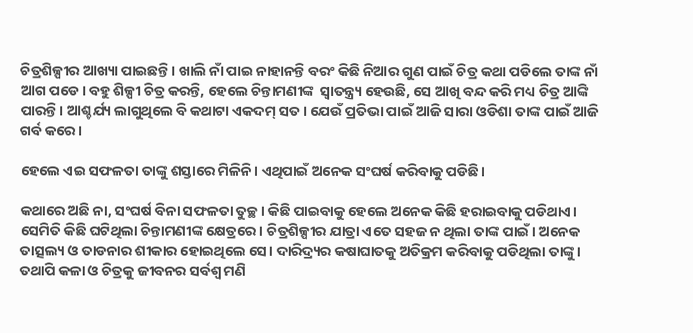ଚିତ୍ରଶିଳ୍ପୀର ଆଖ୍ୟା ପାଇଛନ୍ତି। ଖାଲି ନାଁ ପାଇ ନାହାନନ୍ତି ବରଂ କିଛି ନିଆର ଗୁଣ ପାଇଁ ଚିତ୍ର କଥା ପଡିଲେ ତାଙ୍କ ନାଁ ଆଗ ପଡେ। ବହୁ ଶିଳ୍ପୀ ଚିତ୍ର କରନ୍ତି, ହେଲେ ଚିନ୍ତାମଣୀଙ୍କ  ସ୍ୱାତନ୍ତ୍ର୍ୟ ହେଉଛି, ସେ ଆଖି ବନ୍ଦ କରି ମଧ୍ୟ ଚିତ୍ର ଆଙ୍କି ପାରନ୍ତି। ଆଶ୍ଚର୍ଯ୍ୟ ଲାଗୁଥିଲେ ବି କଥାଟା ଏକଦମ୍‌ ସତ। ଯେଉଁ ପ୍ରତିଭା ପାଇଁ ଆଜି ସାରା ଓଡିଶା ତାଙ୍କ ପାଇଁ ଆଜି ଗର୍ବ କରେ।

ହେଲେ ଏଇ ସଫଳତା ତାଙ୍କୁ ଶସ୍ତାରେ ମିଳିନି। ଏଥିପାଇଁ ଅନେକ ସଂଘର୍ଷ କରିବାକୁ ପଡିଛି।

କଥାରେ ଅଛି ନା, ସଂଘର୍ଷ ବିନା ସଫଳତା ତୁଚ୍ଛ। କିଛି ପାଇବାକୁ ହେଲେ ଅନେକ କିଛି ହରାଇବାକୁ ପଡିଥାଏ। ସେମିତି କିଛି ଘଟିଥିଲା ଚିନ୍ତାମଣୀଙ୍କ କ୍ଷେତ୍ରରେ। ଚିତ୍ରଶିଳ୍ପୀର ଯାତ୍ରା ଏତେ ସହଜ ନ ଥିଲା ତାଙ୍କ ପାଇଁ। ଅନେକ ତାତ୍ସଲ୍ୟ ଓ ତାଡନାର ଶୀକାର ହୋଇଥିଲେ ସେ। ଦାରିଦ୍ର୍ୟର କଷାଘାତକୁ ଅତିକ୍ରମ କରିବାକୁ ପଡିଥିଲା ତାଙ୍କୁ। ତଥାପି କଳା ଓ ଚିତ୍ରକୁ ଜୀବନର ସର୍ବଶ୍ୱ ମଣି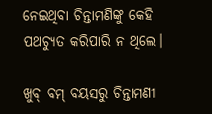ନେଇଥିବା ଚିନ୍ତାମଣିଙ୍କୁ କେହି ପଥଚ୍ୟୁତ କରିପାରି ନ ଥିଲେ।

ଖୁବ୍‌ ବମ୍‌ ବୟସରୁ ଚିନ୍ତାମଣୀ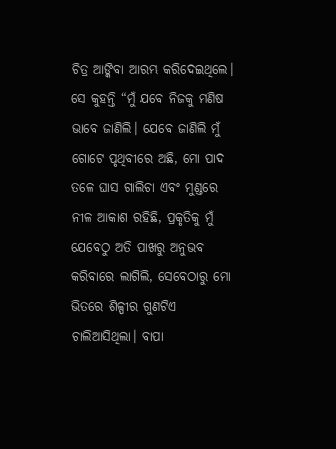ଚିତ୍ର ଆଙ୍କିବା ଆରମ୍ଭ କରିଦେଇଥିଲେ। ସେ କୁହନ୍ତି “ମୁଁ ଯବେ ନିଜକୁ ମଣିଷ ଭାବେ ଜାଣିଲି। ଯେବେ ଜାଣିଲି ମୁଁ ଗୋଟେ ପୃଥିବୀରେ ଅଛି, ମୋ ପାଦ ତଳେ ଘାସ ଗାଲିଚା ଏବଂ ମୁଣ୍ଡରେ ନୀଳ ଆକାଶ ରହିଛି, ପ୍ରକୃତିକୁ ମୁଁ ଯେବେଠୁ ଅତି ପାଖରୁ ଅନୁଭବ କରିବାରେ ଲାଗିଲି, ସେବେଠାରୁ ମୋ ଭିତରେ ଶିଳ୍ପୀର ଗୁଣଟିଏ ଚାଲିଆସିଥିଲା। ବାପା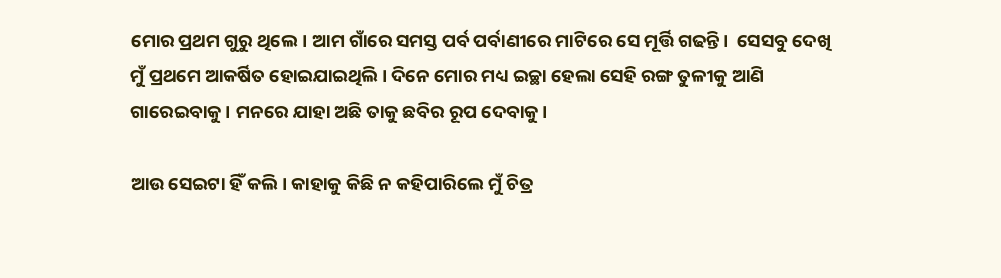ମୋର ପ୍ରଥମ ଗୁରୁ ଥିଲେ। ଆମ ଗାଁରେ ସମସ୍ତ ପର୍ବ ପର୍ବାଣୀରେ ମାଟିରେ ସେ ମୂର୍ତ୍ତି ଗଢନ୍ତି।  ସେସବୁ ଦେଖି ମୁଁ ପ୍ରଥମେ ଆକର୍ଷିତ ହୋଇଯାଇଥିଲି। ଦିନେ ମୋର ମଧ୍ୟ ଇଚ୍ଛା ହେଲା ସେହି ରଙ୍ଗ ତୁଳୀକୁ ଆଣି ଗାରେଇବାକୁ। ମନରେ ଯାହା ଅଛି ତାକୁ ଛବିର ରୂପ ଦେବାକୁ।

ଆଉ ସେଇଟା ହିଁ କଲି। କାହାକୁ କିଛି ନ କହିପାରିଲେ ମୁଁ ଚିତ୍ର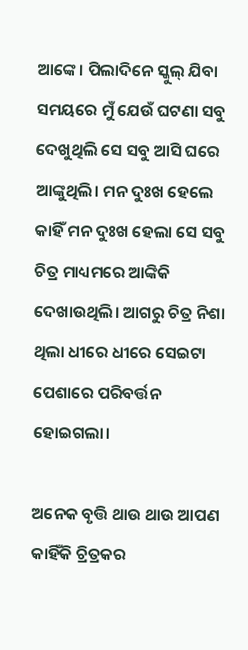ଆଙ୍କେ। ପିଲାଦିନେ ସ୍କୁଲ୍‌ ଯିବା ସମୟରେ ମୁଁ ଯେଉଁ ଘଟଣା ସବୁ ଦେଖୁଥିଲି ସେ ସବୁ ଆସି ଘରେ ଆଙ୍କୁଥିଲି। ମନ ଦୁଃଖ ହେଲେ କାହିଁ ମନ ଦୁଃଖ ହେଲା ସେ ସବୁ ଚିତ୍ର ମାଧ୍ୟମରେ ଆଙ୍କିକି ଦେଖାଉଥିଲି। ଆଗରୁ ଚିତ୍ର ନିଶା ଥିଲା ଧୀରେ ଧୀରେ ସେଇଟା ପେଶାରେ ପରିବର୍ତ୍ତନ ହୋଇଗଲା।

ଅନେକ ବୃତ୍ତି ଥାଉ ଥାଉ ଆପଣ କାହିଁକି ଚ୍ରିତ୍ରକର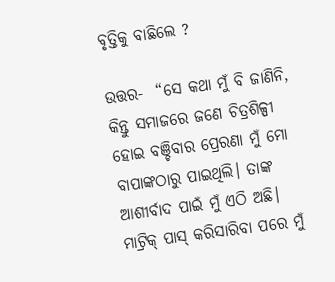ବୃତ୍ତିକୁ ବାଛିଲେ ?

ଉତ୍ତର-  “ସେ କଥା ମୁଁ ବି ଜାଣିନି, କିନ୍ତୁ ସମାଜରେ ଜଣେ ଚିତ୍ରଶିଳ୍ପୀ ହୋଇ ବଞ୍ଚିବାର ପ୍ରେରଣା ମୁଁ ମୋ ବାପାଙ୍କଠାରୁ ପାଇଥିଲି। ତାଙ୍କ ଆଶୀର୍ବାଦ ପାଇଁ ମୁଁ ଏଠି ଅଛି। ମାଟ୍ରିକ୍‌ ପାସ୍‌ କରିସାରିବା ପରେ ମୁଁ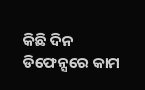କିଛି ଦିନ ଡିଫେନ୍ସରେ କାମ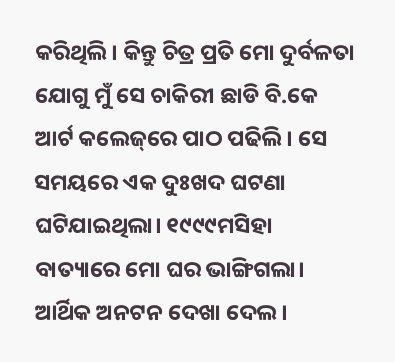କରିଥିଲି। କିନ୍ତୁ ଚିତ୍ର ପ୍ରତି ମୋ ଦୁର୍ବଳତା ଯୋଗୁ ମୁଁ ସେ ଚାକିରୀ ଛାଡି ବି.କେ ଆର୍ଟ କଲେଜ୍‌ରେ ପାଠ ପଢିଲି। ସେ ସମୟରେ ଏକ ଦୁଃଖଦ ଘଟଣା ଘଟିଯାଇଥିଲା। ୧୯୯୯ମସିହା ବାତ୍ୟାରେ ମୋ ଘର ଭାଙ୍ଗିଗଲା। ଆର୍ଥିକ ଅନଟନ ଦେଖା ଦେଲ।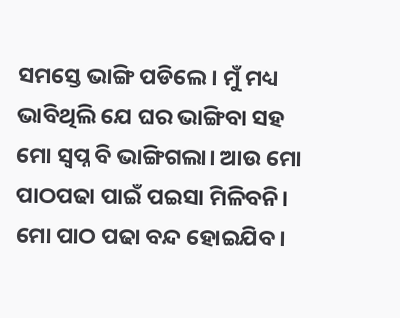ସମସ୍ତେ ଭାଙ୍ଗି ପଡିଲେ। ମୁଁ ମଧ୍ୟ ଭାବିଥିଲି ଯେ ଘର ଭାଙ୍ଗିବା ସହ ମୋ ସ୍ୱପ୍ନ ବି ଭାଙ୍ଗିଗଲା। ଆଉ ମୋ ପାଠପଢା ପାଇଁ ପଇସା ମିଳିବନି। ମୋ ପାଠ ପଢା ବନ୍ଦ ହୋଇଯିବ।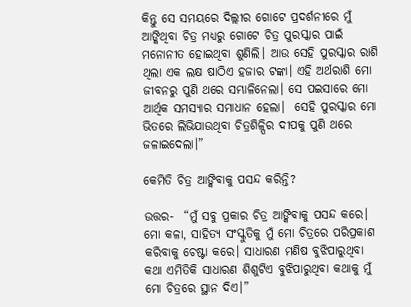କିନ୍ତୁ ସେ ସମୟରେ ଦିଲ୍ଲୀର ଗୋଟେ ପ୍ରଦର୍ଶନୀରେ ମୁଁ ଆଙ୍କିଥିବା ଚିତ୍ର ମଧ୍ୟରୁ ଗୋଟେ ଚିତ୍ର ପୁରସ୍କାର ପାଇଁ ମନୋନୀତ ହୋଇଥିବା ଶୁଣିଲି। ଆଉ ସେହି ପୁରସ୍କାର ରାଶି ଥିଲା ଏକ ଲକ୍ଷ ଷାଠିଏ ହଜାର ଟଙ୍କା। ଏହି ଅର୍ଥରାଶି ମୋ ଜୀବନରୁ ପୁଣି ଥରେ ସମ୍ଭାଳିନେଲା। ସେ ପଇସାରେ ମୋ ଆର୍ଥିକ ସମସ୍ୟାର ସମାଧାନ ହେଲା।  ସେହି ପୁରସ୍କାର ମୋ ଭିତରେ ଲିଭିଯାଉଥିବା ଚିତ୍ରଶିଳ୍ପିର ଦୀପକୁ ପୁଣି ଥରେ ଜଳାଇଦେଲା।”

କେମିତି ଚିତ୍ର ଆଙ୍କିବାକୁ ପସନ୍ଦ କରିନ୍ତି?

ଉତ୍ତର-  “ମୁଁ ସବୁ ପ୍ରକାର ଚିତ୍ର ଆଙ୍କିବାକୁ ପସନ୍ଦ କରେ। ମୋ କଳା, ସାହିତ୍ୟ ସଂସ୍କୁତିକୁ ମୁଁ ମୋ ଚିତ୍ରରେ ପରିପ୍ରକାଶ କରିବାକୁ ଚେଷ୍ଟା କରେ। ସାଧାରଣ ମଣିଷ ବୁଝିପାରୁଥିବା କଥା ଏମିତିକି ସାଧାରଣ ଶିଶୁଟିଏ ବୁଝିପାରୁଥିବା କଥାକୁ ମୁଁ ମୋ ଚିତ୍ରରେ ସ୍ଥାନ ଦିଏ।”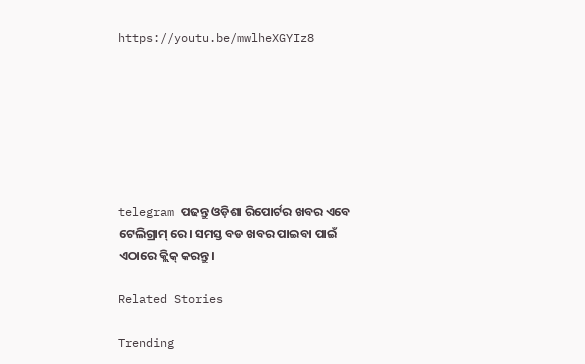https://youtu.be/mwlheXGYIz8







telegram ପଢନ୍ତୁ ଓଡ଼ିଶା ରିପୋର୍ଟର ଖବର ଏବେ ଟେଲିଗ୍ରାମ୍ ରେ। ସମସ୍ତ ବଡ ଖବର ପାଇବା ପାଇଁ ଏଠାରେ କ୍ଲିକ୍ କରନ୍ତୁ।

Related Stories

Trending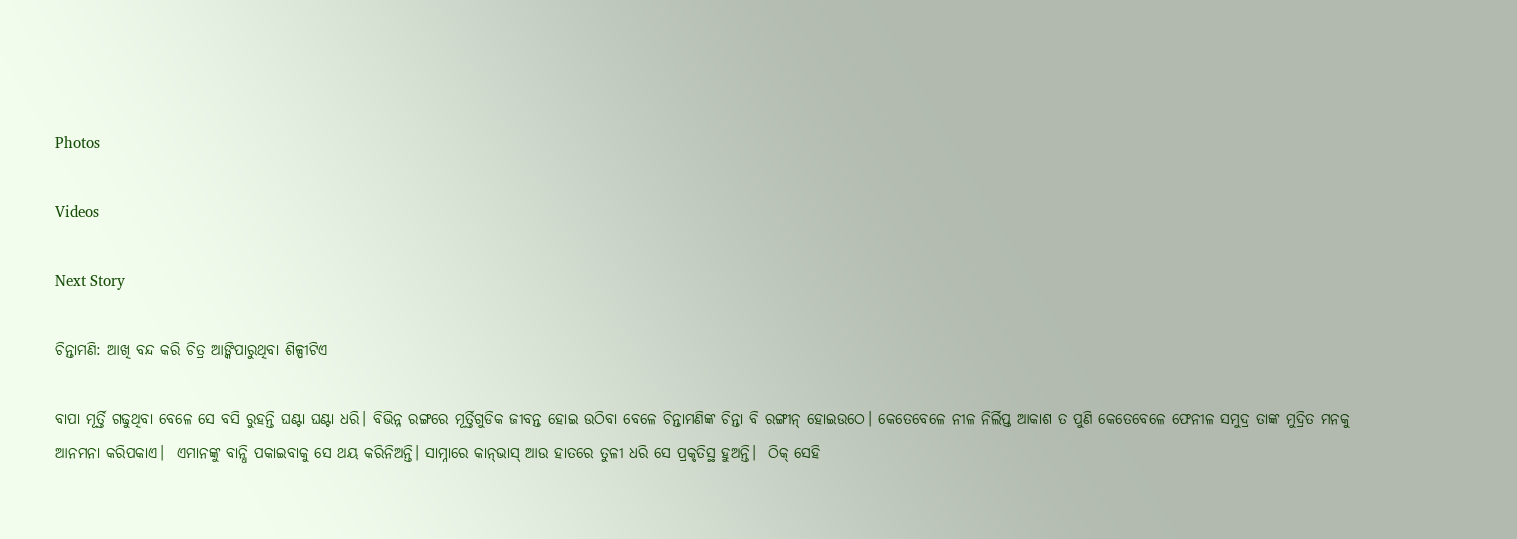Photos

Videos

Next Story

ଚିନ୍ତାମଣି: ଆଖି ବନ୍ଦ କରି ଚିତ୍ର ଆଙ୍କିପାରୁଥିବା ଶିଳ୍ପୀଟିଏ

ବାପା ମୂର୍ତ୍ତି ଗଢୁଥିବା ବେଳେ ସେ ବସି ରୁହନ୍ତି ଘଣ୍ଟା ଘଣ୍ଟା ଧରି। ବିଭିନ୍ନ ରଙ୍ଗରେ ମୂର୍ତ୍ତିଗୁଡିକ ଜୀବନ୍ତ ହୋଇ ଉଠିବା ବେଳେ ଚିନ୍ତାମଣିଙ୍କ ଚିନ୍ତା ବି ରଙ୍ଗୀନ୍‌ ହୋଇଉଠେ। କେତେବେଳେ ନୀଳ ନିର୍ଲିପ୍ତ ଆକାଶ ତ ପୁଣି କେତେବେଳେ ଫେନୀଳ ସମୁଦ୍ର ତାଙ୍କ ମୁଦ୍ରିତ ମନକୁ ଆନମନା କରିପକାଏ।  ଏମାନଙ୍କୁ ବାନ୍ଧି ପକାଇବାକୁ ସେ ଥୟ କରିନିଅନ୍ତି। ସାମ୍ନାରେ କାନ୍‌ଭାସ୍‌ ଆଉ ହାତରେ ତୁଳୀ ଧରି ସେ ପ୍ରକୃତିସ୍ଥ ହୁଅନ୍ତି।  ଠିକ୍‌ ସେହି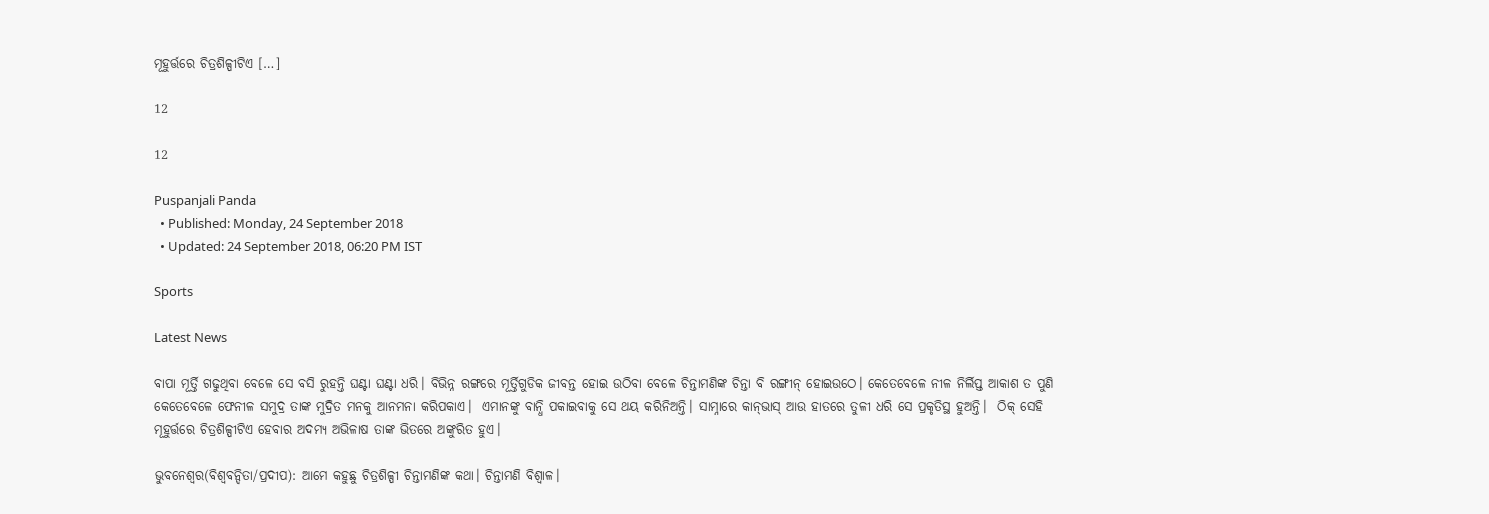ମୂହୁର୍ତ୍ତରେ ଚିତ୍ରଶିଳ୍ପୀଟିଏ […]

12

12

Puspanjali Panda
  • Published: Monday, 24 September 2018
  • Updated: 24 September 2018, 06:20 PM IST

Sports

Latest News

ବାପା ମୂର୍ତ୍ତି ଗଢୁଥିବା ବେଳେ ସେ ବସି ରୁହନ୍ତି ଘଣ୍ଟା ଘଣ୍ଟା ଧରି। ବିଭିନ୍ନ ରଙ୍ଗରେ ମୂର୍ତ୍ତିଗୁଡିକ ଜୀବନ୍ତ ହୋଇ ଉଠିବା ବେଳେ ଚିନ୍ତାମଣିଙ୍କ ଚିନ୍ତା ବି ରଙ୍ଗୀନ୍‌ ହୋଇଉଠେ। କେତେବେଳେ ନୀଳ ନିର୍ଲିପ୍ତ ଆକାଶ ତ ପୁଣି କେତେବେଳେ ଫେନୀଳ ସମୁଦ୍ର ତାଙ୍କ ମୁଦ୍ରିତ ମନକୁ ଆନମନା କରିପକାଏ।  ଏମାନଙ୍କୁ ବାନ୍ଧି ପକାଇବାକୁ ସେ ଥୟ କରିନିଅନ୍ତି। ସାମ୍ନାରେ କାନ୍‌ଭାସ୍‌ ଆଉ ହାତରେ ତୁଳୀ ଧରି ସେ ପ୍ରକୃତିସ୍ଥ ହୁଅନ୍ତି।  ଠିକ୍‌ ସେହି ମୂହୁର୍ତ୍ତରେ ଚିତ୍ରଶିଳ୍ପୀଟିଏ ହେବାର ଅଦମ୍ୟ ଅଭିଳାଷ ତାଙ୍କ ଭିତରେ ଅଙ୍କୁରିତ ହୁଏ।

ଭୁବନେଶ୍ୱର(ବିଶ୍ୱବନ୍ଦିତା/ପ୍ରଦୀପ): ଆମେ କହୁଛୁ ଚିତ୍ରଶିଳ୍ପୀ ଚିନ୍ତାମଣିଙ୍କ କଥା। ଚିନ୍ତାମଣି ବିଶ୍ୱାଳ।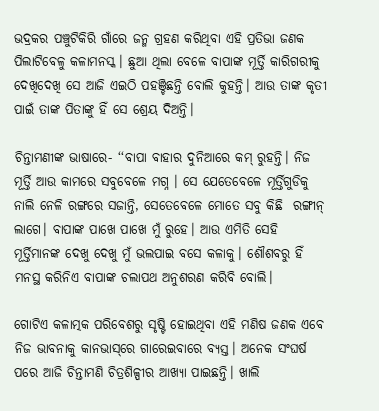ଭଦ୍ରକର ପଞ୍ଚୁଟିକିରି ଗାଁରେ ଜନ୍ମ ଗ୍ରହଣ କରିଥିବା ଏହି ପ୍ରତିଭା ଜଣକ ପିଲାଟିବେଳୁ କଳାମନସ୍କ। ଛୁଆ ଥିଲା ବେଳେ ବାପାଙ୍କ ମୂର୍ତ୍ତି କାରିଗରୀକୁ ଦେଖିଦେଖି ସେ ଆଜି ଏଇଠି ପହଞ୍ଚିଛନ୍ତି ବୋଲି କୁହନ୍ତି। ଆଉ ତାଙ୍କ କୃତୀ ପାଇଁ ତାଙ୍କ ପିତାଙ୍କୁ ହିଁ ସେ ଶ୍ରେୟ ଦିଅନ୍ତି।

ଚିନ୍ତାମଣୀଙ୍କ ଭାଷାରେ- ‘‘ବାପା ବାହାର ଦୁନିଆରେ କମ୍‌ ରୁହନ୍ତି। ନିଜ ମୂର୍ତ୍ତି ଆଉ କାମରେ ସବୁବେଳେ ମଗ୍ନ । ସେ ଯେତେବେଳେ ମୂର୍ତ୍ତିଗୁଡିକୁ ନାଲି ନେଳି ରଙ୍ଗରେ ସଜାନ୍ତି, ସେତେବେଳେ ମୋତେ ସବୁ କିଛି  ରଙ୍ଗୀନ୍‌ ଲାଗେ। ବାପାଙ୍କ ପାଖେ ପାଖେ ମୁଁ ରୁହେ। ଆଉ ଏମିତି ସେହି ମୂର୍ତ୍ତିମାନଙ୍କ ଦେଖୁ ଦେଖୁ ମୁଁ ଭଲପାଇ ବସେ କଳାକୁ। ଶୌଶବରୁ ହିଁ ମନସ୍ଥ କରିନିଏ ବାପାଙ୍କ ଚଲାପଥ ଅନୁଶରଣ କରିବି ବୋଲି।

ଗୋଟିଏ କଳାତ୍ମକ ପରିବେଶରୁ ସୃଷ୍ଟି ହୋଇଥିବା ଏହି ମଣିଷ ଜଣକ ଏବେ ନିଜ ଭାବନାକୁ କାନଭାସ୍‌ରେ ଗାରେଇବାରେ ବ୍ୟସ୍ତ। ଅନେକ ସଂଘର୍ଷ ପରେ ଆଜି ଚିନ୍ତାମଣି ଚିତ୍ରଶିଳ୍ପୀର ଆଖ୍ୟା ପାଇଛନ୍ତି। ଖାଲି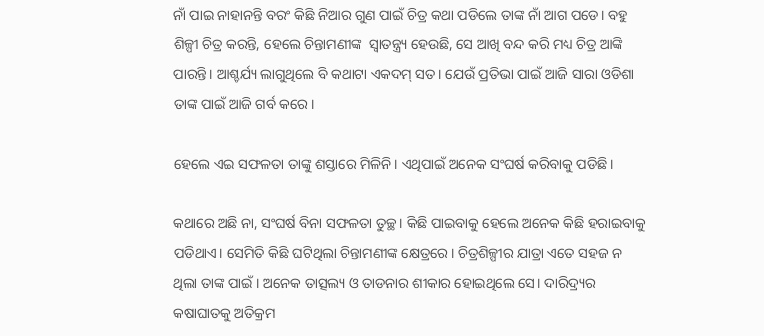ନାଁ ପାଇ ନାହାନନ୍ତି ବରଂ କିଛି ନିଆର ଗୁଣ ପାଇଁ ଚିତ୍ର କଥା ପଡିଲେ ତାଙ୍କ ନାଁ ଆଗ ପଡେ। ବହୁ ଶିଳ୍ପୀ ଚିତ୍ର କରନ୍ତି, ହେଲେ ଚିନ୍ତାମଣୀଙ୍କ  ସ୍ୱାତନ୍ତ୍ର୍ୟ ହେଉଛି, ସେ ଆଖି ବନ୍ଦ କରି ମଧ୍ୟ ଚିତ୍ର ଆଙ୍କି ପାରନ୍ତି। ଆଶ୍ଚର୍ଯ୍ୟ ଲାଗୁଥିଲେ ବି କଥାଟା ଏକଦମ୍‌ ସତ। ଯେଉଁ ପ୍ରତିଭା ପାଇଁ ଆଜି ସାରା ଓଡିଶା ତାଙ୍କ ପାଇଁ ଆଜି ଗର୍ବ କରେ।

ହେଲେ ଏଇ ସଫଳତା ତାଙ୍କୁ ଶସ୍ତାରେ ମିଳିନି। ଏଥିପାଇଁ ଅନେକ ସଂଘର୍ଷ କରିବାକୁ ପଡିଛି।

କଥାରେ ଅଛି ନା, ସଂଘର୍ଷ ବିନା ସଫଳତା ତୁଚ୍ଛ। କିଛି ପାଇବାକୁ ହେଲେ ଅନେକ କିଛି ହରାଇବାକୁ ପଡିଥାଏ। ସେମିତି କିଛି ଘଟିଥିଲା ଚିନ୍ତାମଣୀଙ୍କ କ୍ଷେତ୍ରରେ। ଚିତ୍ରଶିଳ୍ପୀର ଯାତ୍ରା ଏତେ ସହଜ ନ ଥିଲା ତାଙ୍କ ପାଇଁ। ଅନେକ ତାତ୍ସଲ୍ୟ ଓ ତାଡନାର ଶୀକାର ହୋଇଥିଲେ ସେ। ଦାରିଦ୍ର୍ୟର କଷାଘାତକୁ ଅତିକ୍ରମ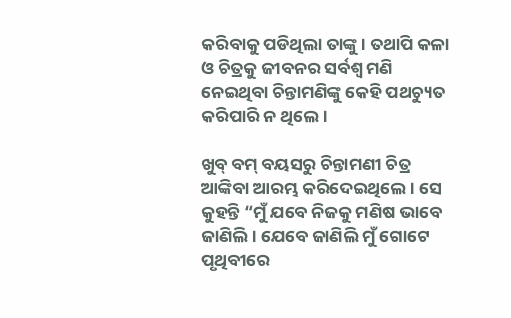କରିବାକୁ ପଡିଥିଲା ତାଙ୍କୁ। ତଥାପି କଳା ଓ ଚିତ୍ରକୁ ଜୀବନର ସର୍ବଶ୍ୱ ମଣି ନେଇଥିବା ଚିନ୍ତାମଣିଙ୍କୁ କେହି ପଥଚ୍ୟୁତ କରିପାରି ନ ଥିଲେ।

ଖୁବ୍‌ ବମ୍‌ ବୟସରୁ ଚିନ୍ତାମଣୀ ଚିତ୍ର ଆଙ୍କିବା ଆରମ୍ଭ କରିଦେଇଥିଲେ। ସେ କୁହନ୍ତି “ମୁଁ ଯବେ ନିଜକୁ ମଣିଷ ଭାବେ ଜାଣିଲି। ଯେବେ ଜାଣିଲି ମୁଁ ଗୋଟେ ପୃଥିବୀରେ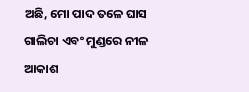ଅଛି, ମୋ ପାଦ ତଳେ ଘାସ ଗାଲିଚା ଏବଂ ମୁଣ୍ଡରେ ନୀଳ ଆକାଶ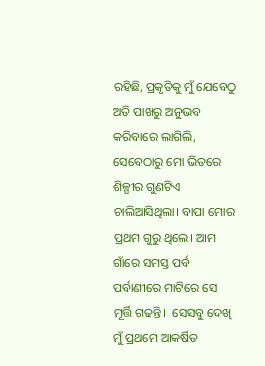ରହିଛି, ପ୍ରକୃତିକୁ ମୁଁ ଯେବେଠୁ ଅତି ପାଖରୁ ଅନୁଭବ କରିବାରେ ଲାଗିଲି, ସେବେଠାରୁ ମୋ ଭିତରେ ଶିଳ୍ପୀର ଗୁଣଟିଏ ଚାଲିଆସିଥିଲା। ବାପା ମୋର ପ୍ରଥମ ଗୁରୁ ଥିଲେ। ଆମ ଗାଁରେ ସମସ୍ତ ପର୍ବ ପର୍ବାଣୀରେ ମାଟିରେ ସେ ମୂର୍ତ୍ତି ଗଢନ୍ତି।  ସେସବୁ ଦେଖି ମୁଁ ପ୍ରଥମେ ଆକର୍ଷିତ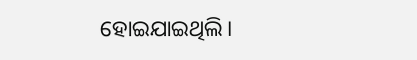ହୋଇଯାଇଥିଲି।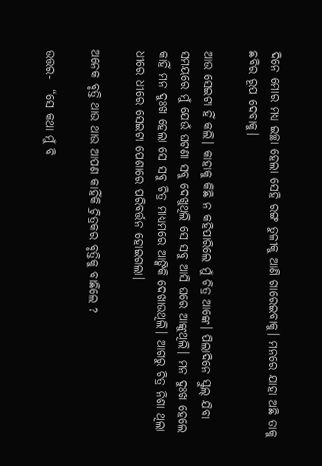ଦିନେ ମୋର ମଧ୍ୟ ଇଚ୍ଛା ହେଲା ସେହି ରଙ୍ଗ ତୁଳୀକୁ ଆଣି ଗାରେଇବାକୁ। ମନରେ ଯାହା ଅଛି ତାକୁ ଛବିର ରୂପ ଦେବାକୁ।

ଆଉ ସେଇଟା ହିଁ କଲି। କାହାକୁ କିଛି ନ କହିପାରିଲେ ମୁଁ ଚିତ୍ର ଆଙ୍କେ। ପିଲାଦିନେ ସ୍କୁଲ୍‌ ଯିବା ସମୟରେ ମୁଁ ଯେଉଁ ଘଟଣା ସବୁ ଦେଖୁଥିଲି ସେ ସବୁ ଆସି ଘରେ ଆଙ୍କୁଥିଲି। ମନ ଦୁଃଖ ହେଲେ କାହିଁ ମନ ଦୁଃଖ ହେଲା ସେ ସବୁ ଚିତ୍ର ମାଧ୍ୟମରେ ଆଙ୍କିକି ଦେଖାଉଥିଲି। ଆଗରୁ ଚିତ୍ର ନିଶା ଥିଲା ଧୀରେ ଧୀରେ ସେଇଟା ପେଶାରେ ପରିବର୍ତ୍ତନ ହୋଇଗଲା।

ଅନେକ ବୃତ୍ତି ଥାଉ ଥାଉ ଆପଣ କାହିଁକି ଚ୍ରିତ୍ରକର ବୃତ୍ତିକୁ ବାଛିଲେ ?

ଉତ୍ତର-  “ସେ କଥା ମୁଁ ବି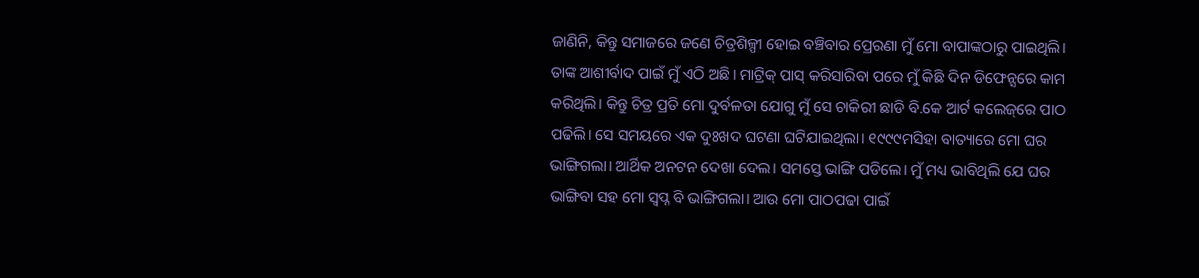ଜାଣିନି, କିନ୍ତୁ ସମାଜରେ ଜଣେ ଚିତ୍ରଶିଳ୍ପୀ ହୋଇ ବଞ୍ଚିବାର ପ୍ରେରଣା ମୁଁ ମୋ ବାପାଙ୍କଠାରୁ ପାଇଥିଲି। ତାଙ୍କ ଆଶୀର୍ବାଦ ପାଇଁ ମୁଁ ଏଠି ଅଛି। ମାଟ୍ରିକ୍‌ ପାସ୍‌ କରିସାରିବା ପରେ ମୁଁ କିଛି ଦିନ ଡିଫେନ୍ସରେ କାମ କରିଥିଲି। କିନ୍ତୁ ଚିତ୍ର ପ୍ରତି ମୋ ଦୁର୍ବଳତା ଯୋଗୁ ମୁଁ ସେ ଚାକିରୀ ଛାଡି ବି.କେ ଆର୍ଟ କଲେଜ୍‌ରେ ପାଠ ପଢିଲି। ସେ ସମୟରେ ଏକ ଦୁଃଖଦ ଘଟଣା ଘଟିଯାଇଥିଲା। ୧୯୯୯ମସିହା ବାତ୍ୟାରେ ମୋ ଘର ଭାଙ୍ଗିଗଲା। ଆର୍ଥିକ ଅନଟନ ଦେଖା ଦେଲ। ସମସ୍ତେ ଭାଙ୍ଗି ପଡିଲେ। ମୁଁ ମଧ୍ୟ ଭାବିଥିଲି ଯେ ଘର ଭାଙ୍ଗିବା ସହ ମୋ ସ୍ୱପ୍ନ ବି ଭାଙ୍ଗିଗଲା। ଆଉ ମୋ ପାଠପଢା ପାଇଁ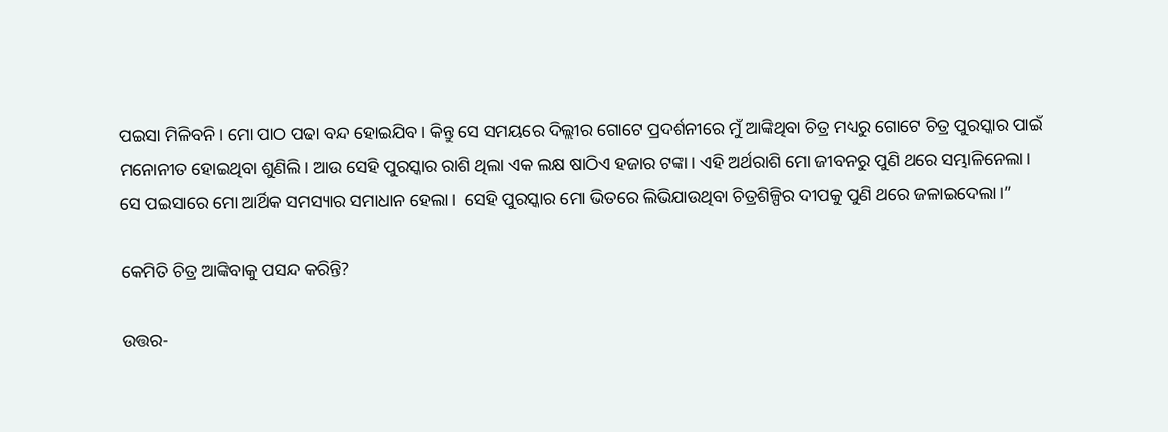ପଇସା ମିଳିବନି। ମୋ ପାଠ ପଢା ବନ୍ଦ ହୋଇଯିବ। କିନ୍ତୁ ସେ ସମୟରେ ଦିଲ୍ଲୀର ଗୋଟେ ପ୍ରଦର୍ଶନୀରେ ମୁଁ ଆଙ୍କିଥିବା ଚିତ୍ର ମଧ୍ୟରୁ ଗୋଟେ ଚିତ୍ର ପୁରସ୍କାର ପାଇଁ ମନୋନୀତ ହୋଇଥିବା ଶୁଣିଲି। ଆଉ ସେହି ପୁରସ୍କାର ରାଶି ଥିଲା ଏକ ଲକ୍ଷ ଷାଠିଏ ହଜାର ଟଙ୍କା। ଏହି ଅର୍ଥରାଶି ମୋ ଜୀବନରୁ ପୁଣି ଥରେ ସମ୍ଭାଳିନେଲା। ସେ ପଇସାରେ ମୋ ଆର୍ଥିକ ସମସ୍ୟାର ସମାଧାନ ହେଲା।  ସେହି ପୁରସ୍କାର ମୋ ଭିତରେ ଲିଭିଯାଉଥିବା ଚିତ୍ରଶିଳ୍ପିର ଦୀପକୁ ପୁଣି ଥରେ ଜଳାଇଦେଲା।”

କେମିତି ଚିତ୍ର ଆଙ୍କିବାକୁ ପସନ୍ଦ କରିନ୍ତି?

ଉତ୍ତର-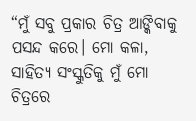“ମୁଁ ସବୁ ପ୍ରକାର ଚିତ୍ର ଆଙ୍କିବାକୁ ପସନ୍ଦ କରେ। ମୋ କଳା, ସାହିତ୍ୟ ସଂସ୍କୁତିକୁ ମୁଁ ମୋ ଚିତ୍ରରେ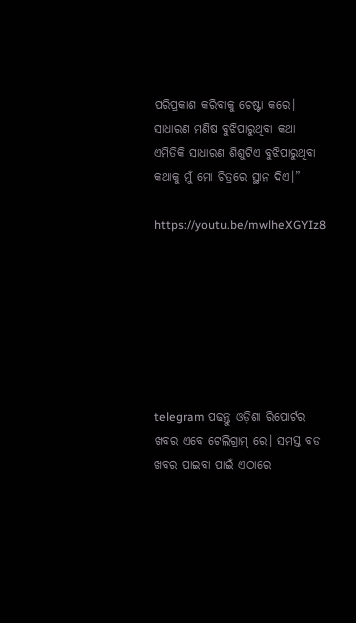ପରିପ୍ରକାଶ କରିବାକୁ ଚେଷ୍ଟା କରେ। ସାଧାରଣ ମଣିଷ ବୁଝିପାରୁଥିବା କଥା ଏମିତିକି ସାଧାରଣ ଶିଶୁଟିଏ ବୁଝିପାରୁଥିବା କଥାକୁ ମୁଁ ମୋ ଚିତ୍ରରେ ସ୍ଥାନ ଦିଏ।”

https://youtu.be/mwlheXGYIz8







telegram ପଢନ୍ତୁ ଓଡ଼ିଶା ରିପୋର୍ଟର ଖବର ଏବେ ଟେଲିଗ୍ରାମ୍ ରେ। ସମସ୍ତ ବଡ ଖବର ପାଇବା ପାଇଁ ଏଠାରେ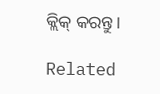କ୍ଲିକ୍ କରନ୍ତୁ।

Related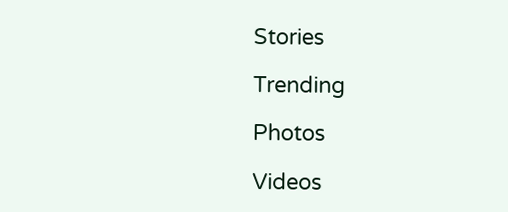Stories

Trending

Photos

Videos